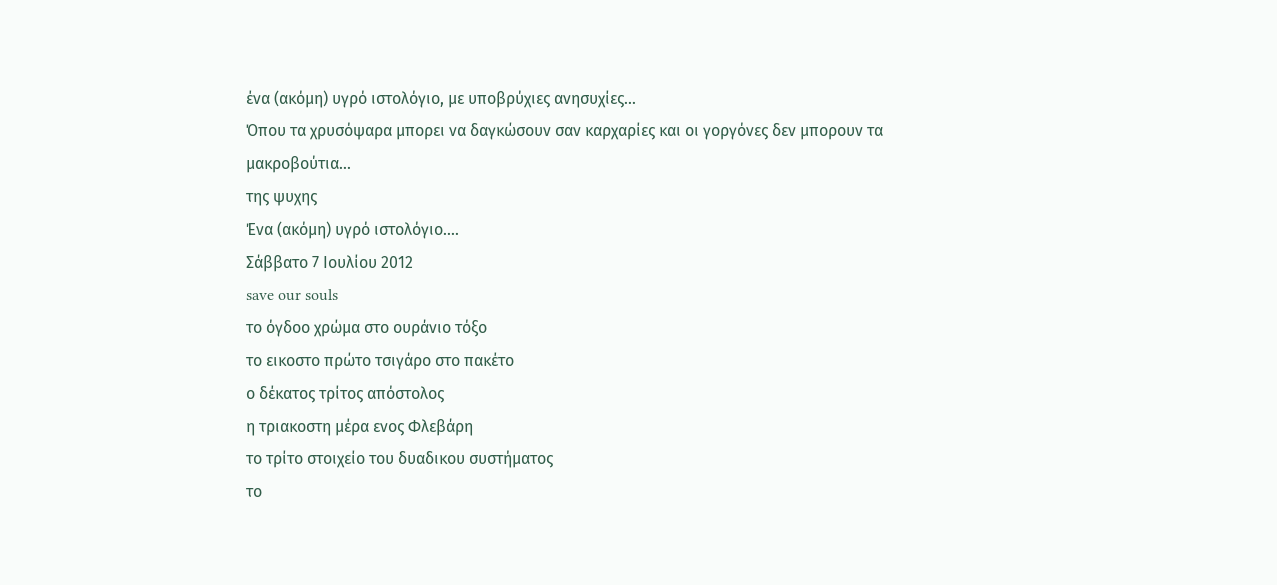ένα (ακόμη) υγρό ιστολόγιο, με υποβρύχιες ανησυχίες...
Όπου τα χρυσόψαρα μπορει να δαγκώσουν σαν καρχαρίες και οι γοργόνες δεν μπορουν τα μακροβούτια...
της ψυχης
Ένα (ακόμη) υγρό ιστολόγιο....
Σάββατο 7 Ιουλίου 2012
save our souls
το όγδοο χρώμα στο ουράνιο τόξο
το εικοστο πρώτο τσιγάρο στο πακέτο
ο δέκατος τρίτος απόστολος
η τριακοστη μέρα ενος Φλεβάρη
το τρίτο στοιχείο του δυαδικου συστήματος
το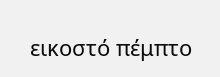εικοστό πέμπτο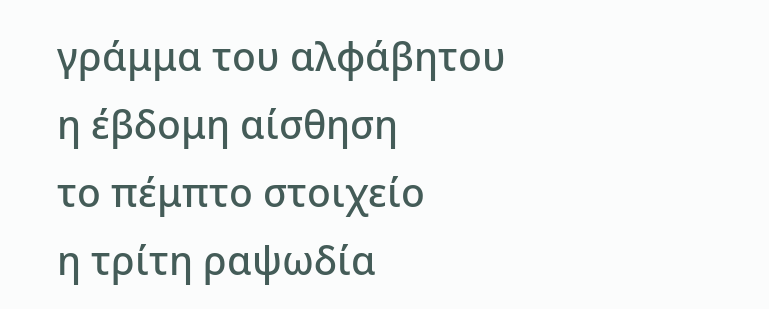γράμμα του αλφάβητου
η έβδομη αίσθηση
το πέμπτο στοιχείο
η τρίτη ραψωδία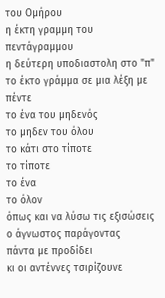του Ομήρου
η έκτη γραμμη του πεντάγραμμου
η δεύτερη υποδιαστολη στο "π"
το έκτο γράμμα σε μια λέξη με πέντε
το ένα του μηδενός
το μηδεν του όλου
το κάτι στο τίποτε
το τίποτε
το ένα
το όλον
όπως και να λύσω τις εξισώσεις
ο άγνωστος παράγοντας
πάντα με προδίδει
κι οι αντέννες τσιρίζουνε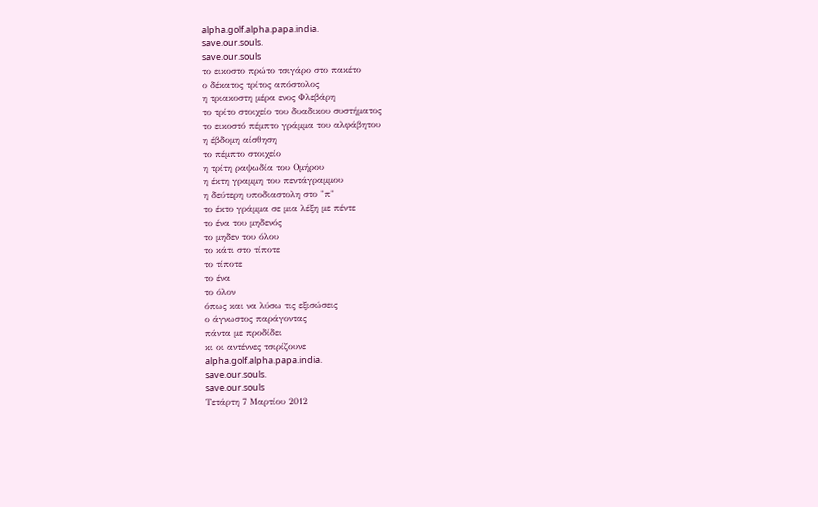alpha.golf.alpha.papa.india.
save.our.souls.
save.our.souls
το εικοστο πρώτο τσιγάρο στο πακέτο
ο δέκατος τρίτος απόστολος
η τριακοστη μέρα ενος Φλεβάρη
το τρίτο στοιχείο του δυαδικου συστήματος
το εικοστό πέμπτο γράμμα του αλφάβητου
η έβδομη αίσθηση
το πέμπτο στοιχείο
η τρίτη ραψωδία του Ομήρου
η έκτη γραμμη του πεντάγραμμου
η δεύτερη υποδιαστολη στο "π"
το έκτο γράμμα σε μια λέξη με πέντε
το ένα του μηδενός
το μηδεν του όλου
το κάτι στο τίποτε
το τίποτε
το ένα
το όλον
όπως και να λύσω τις εξισώσεις
ο άγνωστος παράγοντας
πάντα με προδίδει
κι οι αντέννες τσιρίζουνε
alpha.golf.alpha.papa.india.
save.our.souls.
save.our.souls
Τετάρτη 7 Μαρτίου 2012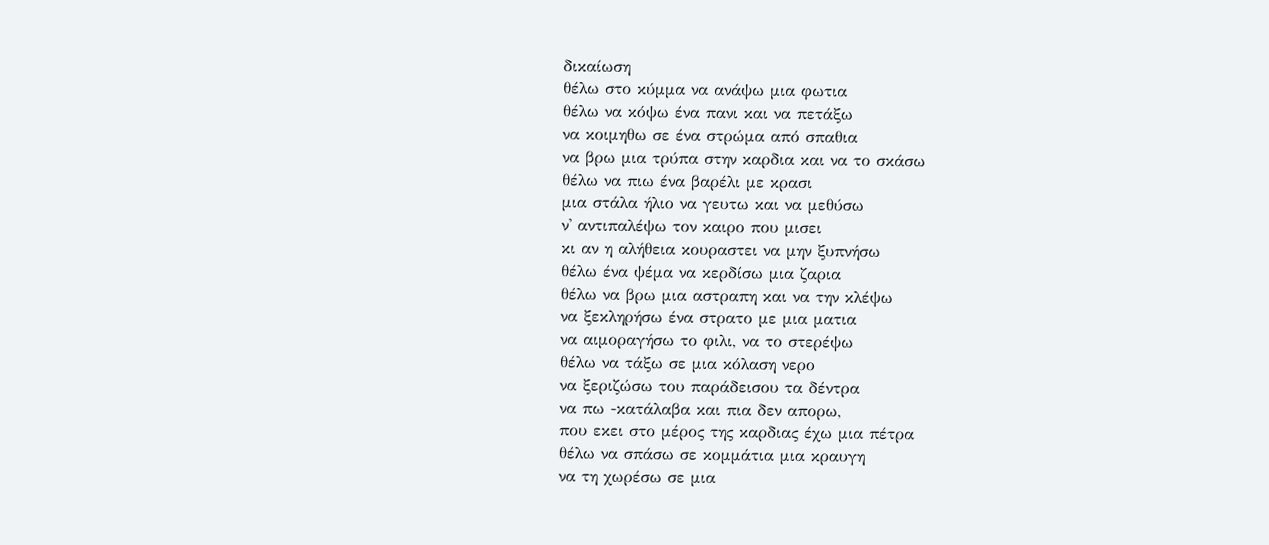δικαίωση
θέλω στο κύμμα να ανάψω μια φωτια
θέλω να κόψω ένα πανι και να πετάξω
να κοιμηθω σε ένα στρώμα από σπαθια
να βρω μια τρύπα στην καρδια και να το σκάσω
θέλω να πιω ένα βαρέλι με κρασι
μια στάλα ήλιο να γευτω και να μεθύσω
ν' αντιπαλέψω τον καιρο που μισει
κι αν η αλήθεια κουραστει να μην ξυπνήσω
θέλω ένα ψέμα να κερδίσω μια ζαρια
θέλω να βρω μια αστραπη και να την κλέψω
να ξεκληρήσω ένα στρατο με μια ματια
να αιμοραγήσω το φιλι, να το στερέψω
θέλω να τάξω σε μια κόλαση νερο
να ξεριζώσω του παράδεισου τα δέντρα
να πω -κατάλαβα και πια δεν απορω,
που εκει στο μέρος της καρδιας έχω μια πέτρα
θέλω να σπάσω σε κομμάτια μια κραυγη
να τη χωρέσω σε μια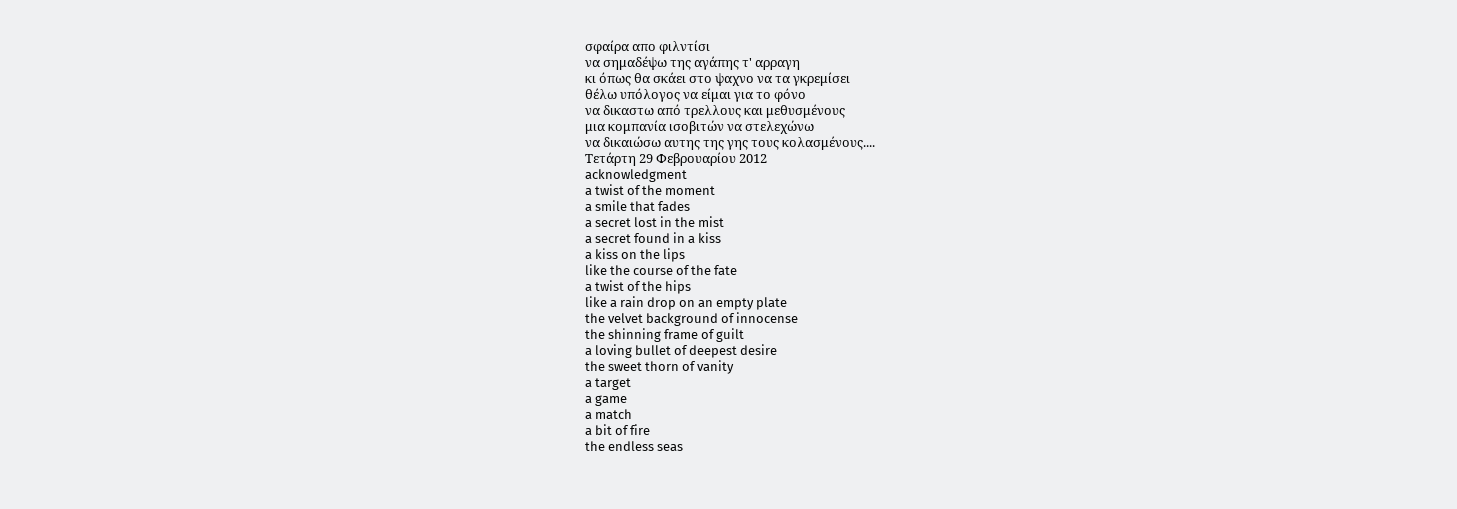σφαίρα απο φιλντίσι
να σημαδέψω της αγάπης τ' αρραγη
κι όπως θα σκάει στο ψαχνο να τα γκρεμίσει
θέλω υπόλογος να είμαι για το φόνο
να δικαστω από τρελλους και μεθυσμένους
μια κομπανία ισοβιτών να στελεχώνω
να δικαιώσω αυτης της γης τους κολασμένους....
Τετάρτη 29 Φεβρουαρίου 2012
acknowledgment
a twist of the moment
a smile that fades
a secret lost in the mist
a secret found in a kiss
a kiss on the lips
like the course of the fate
a twist of the hips
like a rain drop on an empty plate
the velvet background of innocense
the shinning frame of guilt
a loving bullet of deepest desire
the sweet thorn of vanity
a target
a game
a match
a bit of fire
the endless seas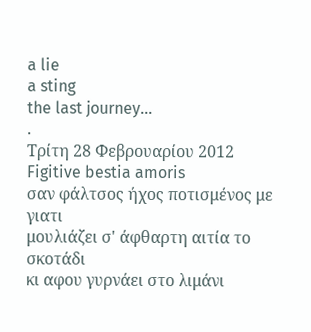a lie
a sting
the last journey...
.
Τρίτη 28 Φεβρουαρίου 2012
Figitive bestia amoris
σαν φάλτσος ήχος ποτισμένος με γιατι
μουλιάζει σ' άφθαρτη αιτία το σκοτάδι
κι αφου γυρνάει στο λιμάνι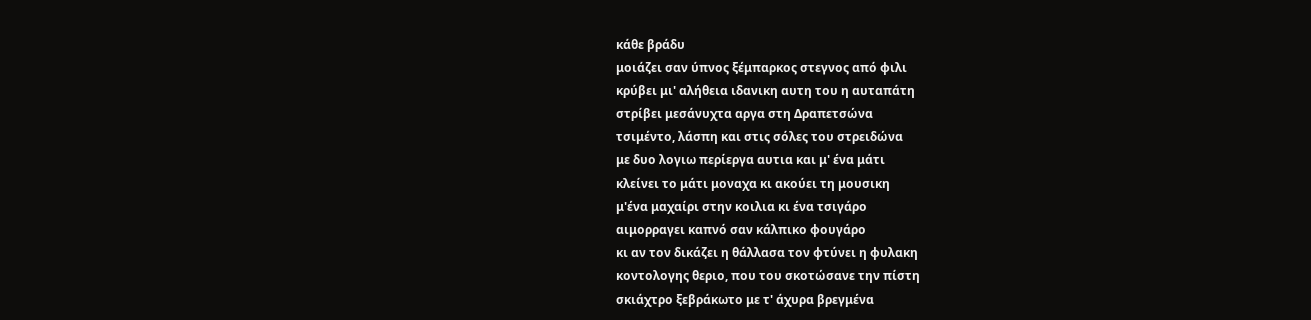κάθε βράδυ
μοιάζει σαν ύπνος ξέμπαρκος στεγνος από φιλι
κρύβει μι' αλήθεια ιδανικη αυτη του η αυταπάτη
στρίβει μεσάνυχτα αργα στη Δραπετσώνα
τσιμέντο, λάσπη και στις σόλες του στρειδώνα
με δυο λογιω περίεργα αυτια και μ' ένα μάτι
κλείνει το μάτι μοναχα κι ακούει τη μουσικη
μ'ένα μαχαίρι στην κοιλια κι ένα τσιγάρο
αιμορραγει καπνό σαν κάλπικο φουγάρο
κι αν τον δικάζει η θάλλασα τον φτύνει η φυλακη
κοντολογης θεριο, που του σκοτώσανε την πίστη
σκιάχτρο ξεβράκωτο με τ' άχυρα βρεγμένα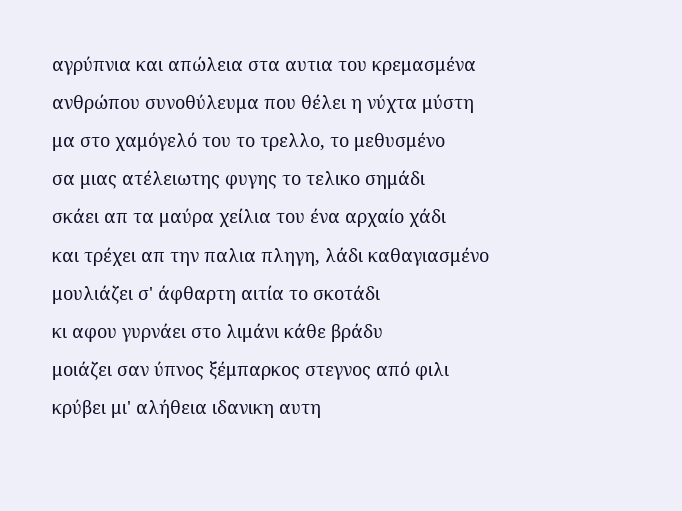αγρύπνια και απώλεια στα αυτια του κρεμασμένα
ανθρώπου συνοθύλευμα που θέλει η νύχτα μύστη
μα στο χαμόγελό του το τρελλο, το μεθυσμένο
σα μιας ατέλειωτης φυγης το τελικο σημάδι
σκάει απ τα μαύρα χείλια του ένα αρχαίο χάδι
και τρέχει απ την παλια πληγη, λάδι καθαγιασμένο
μουλιάζει σ' άφθαρτη αιτία το σκοτάδι
κι αφου γυρνάει στο λιμάνι κάθε βράδυ
μοιάζει σαν ύπνος ξέμπαρκος στεγνος από φιλι
κρύβει μι' αλήθεια ιδανικη αυτη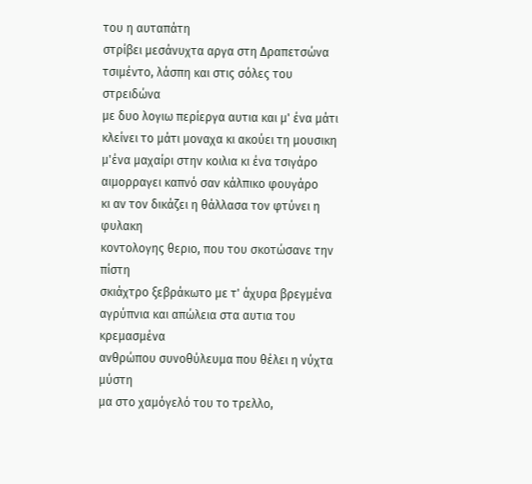του η αυταπάτη
στρίβει μεσάνυχτα αργα στη Δραπετσώνα
τσιμέντο, λάσπη και στις σόλες του στρειδώνα
με δυο λογιω περίεργα αυτια και μ' ένα μάτι
κλείνει το μάτι μοναχα κι ακούει τη μουσικη
μ'ένα μαχαίρι στην κοιλια κι ένα τσιγάρο
αιμορραγει καπνό σαν κάλπικο φουγάρο
κι αν τον δικάζει η θάλλασα τον φτύνει η φυλακη
κοντολογης θεριο, που του σκοτώσανε την πίστη
σκιάχτρο ξεβράκωτο με τ' άχυρα βρεγμένα
αγρύπνια και απώλεια στα αυτια του κρεμασμένα
ανθρώπου συνοθύλευμα που θέλει η νύχτα μύστη
μα στο χαμόγελό του το τρελλο,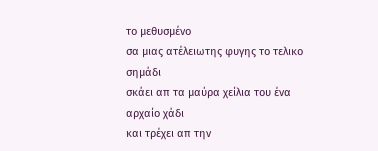το μεθυσμένο
σα μιας ατέλειωτης φυγης το τελικο σημάδι
σκάει απ τα μαύρα χείλια του ένα αρχαίο χάδι
και τρέχει απ την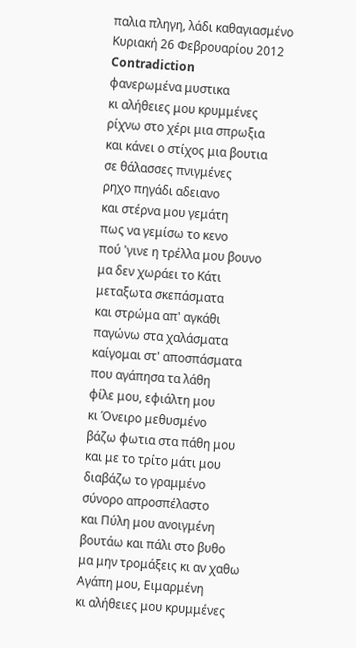παλια πληγη, λάδι καθαγιασμένο
Κυριακή 26 Φεβρουαρίου 2012
Contradiction
φανερωμένα μυστικα
κι αλήθειες μου κρυμμένες
ρίχνω στο χέρι μια σπρωξια
και κάνει ο στίχος μια βουτια
σε θάλασσες πνιγμένες
ρηχο πηγάδι αδειανο
και στέρνα μου γεμάτη
πως να γεμίσω το κενο
πού 'γινε η τρέλλα μου βουνο
μα δεν χωράει το Κάτι
μεταξωτα σκεπάσματα
και στρώμα απ' αγκάθι
παγώνω στα χαλάσματα
καίγομαι στ' αποσπάσματα
που αγάπησα τα λάθη
φίλε μου, εφιάλτη μου
κι Όνειρο μεθυσμένο
βάζω φωτια στα πάθη μου
και με το τρίτο μάτι μου
διαβάζω το γραμμένο
σύνορο απροσπέλαστο
και Πύλη μου ανοιγμένη
βουτάω και πάλι στο βυθο
μα μην τρομάξεις κι αν χαθω
Αγάπη μου, Ειμαρμένη
κι αλήθειες μου κρυμμένες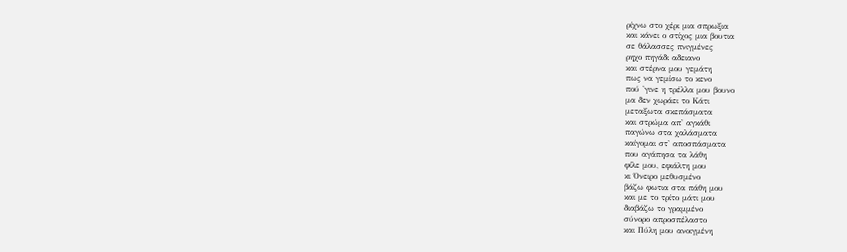ρίχνω στο χέρι μια σπρωξια
και κάνει ο στίχος μια βουτια
σε θάλασσες πνιγμένες
ρηχο πηγάδι αδειανο
και στέρνα μου γεμάτη
πως να γεμίσω το κενο
πού 'γινε η τρέλλα μου βουνο
μα δεν χωράει το Κάτι
μεταξωτα σκεπάσματα
και στρώμα απ' αγκάθι
παγώνω στα χαλάσματα
καίγομαι στ' αποσπάσματα
που αγάπησα τα λάθη
φίλε μου, εφιάλτη μου
κι Όνειρο μεθυσμένο
βάζω φωτια στα πάθη μου
και με το τρίτο μάτι μου
διαβάζω το γραμμένο
σύνορο απροσπέλαστο
και Πύλη μου ανοιγμένη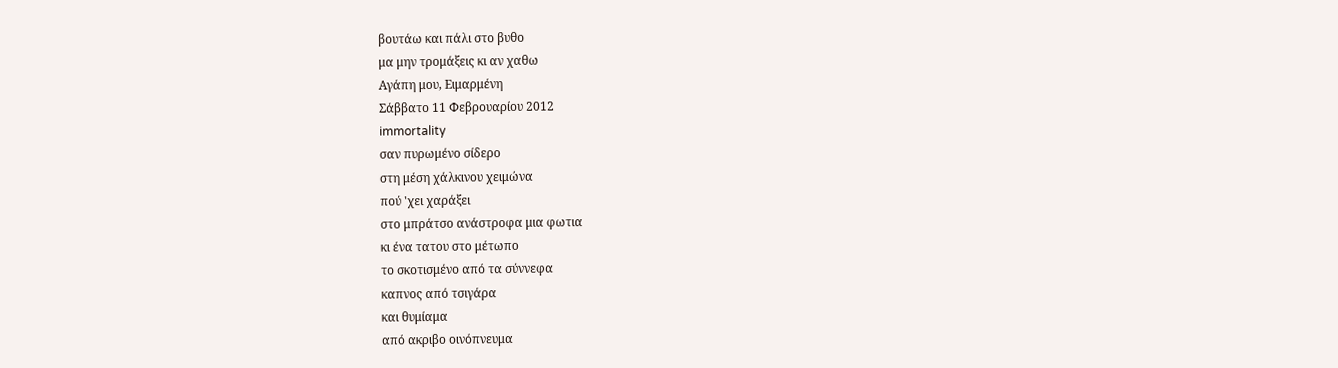βουτάω και πάλι στο βυθο
μα μην τρομάξεις κι αν χαθω
Αγάπη μου, Ειμαρμένη
Σάββατο 11 Φεβρουαρίου 2012
immortality
σαν πυρωμένο σίδερο
στη μέση χάλκινου χειμώνα
πού 'χει χαράξει
στο μπράτσο ανάστροφα μια φωτια
κι ένα τατου στο μέτωπο
το σκοτισμένο από τα σύννεφα
καπνος από τσιγάρα
και θυμίαμα
από ακριβο οινόπνευμα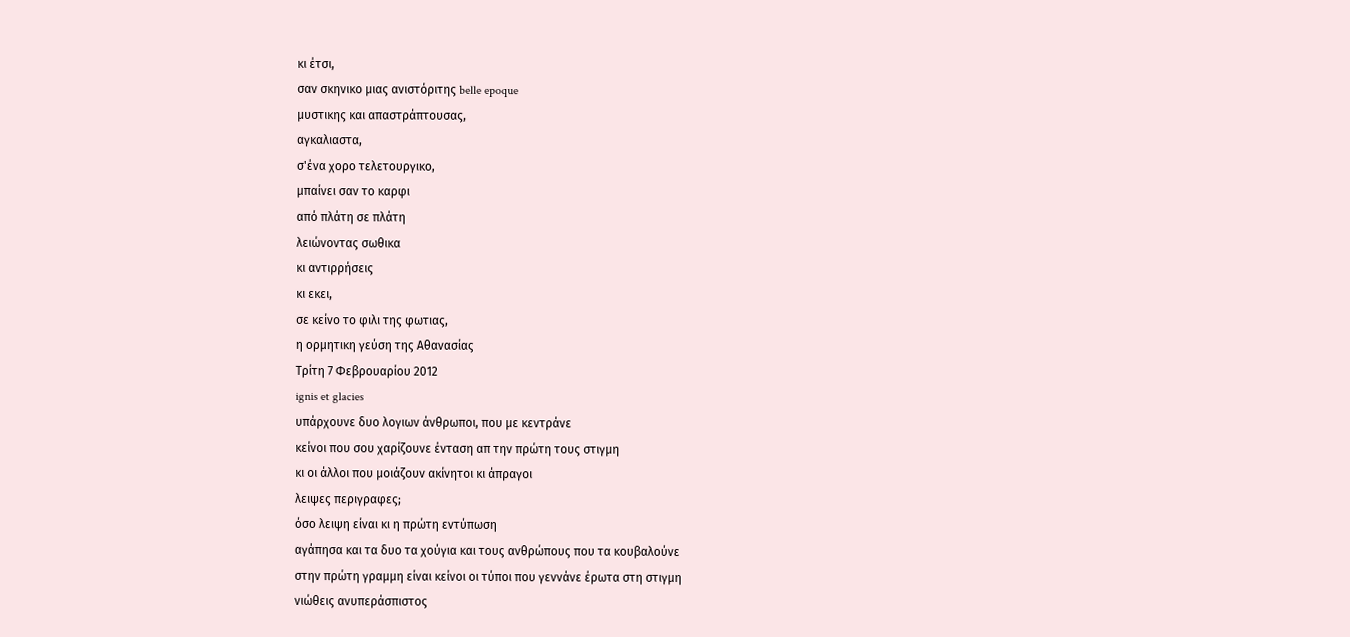κι έτσι,
σαν σκηνικο μιας ανιστόριτης belle epoque
μυστικης και απαστράπτουσας,
αγκαλιαστα,
σ'ένα χορο τελετουργικο,
μπαίνει σαν το καρφι
από πλάτη σε πλάτη
λειώνοντας σωθικα
κι αντιρρήσεις
κι εκει,
σε κείνο το φιλι της φωτιας,
η ορμητικη γεύση της Αθανασίας
Τρίτη 7 Φεβρουαρίου 2012
ignis et glacies
υπάρχουνε δυο λογιων άνθρωποι, που με κεντράνε
κείνοι που σου χαρίζουνε ένταση απ την πρώτη τους στιγμη
κι οι άλλοι που μοιάζουν ακίνητοι κι άπραγοι
λειψες περιγραφες;
όσο λειψη είναι κι η πρώτη εντύπωση
αγάπησα και τα δυο τα χούγια και τους ανθρώπους που τα κουβαλούνε
στην πρώτη γραμμη είναι κείνοι οι τύποι που γεννάνε έρωτα στη στιγμη
νιώθεις ανυπεράσπιστος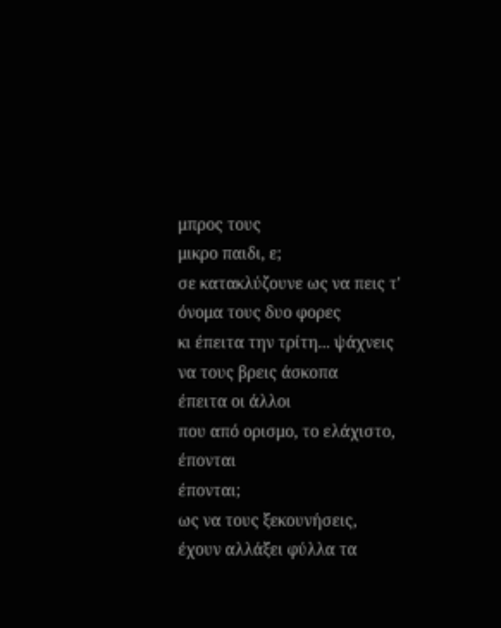μπρος τους
μικρο παιδι, ε;
σε κατακλύζουνε ως να πεις τ' όνομα τους δυο φορες
κι έπειτα την τρίτη... ψάχνεις να τους βρεις άσκοπα
έπειτα οι άλλοι
που από ορισμο, το ελάχιστο, έπονται
έπονται;
ως να τους ξεκουνήσεις,
έχουν αλλάξει φύλλα τα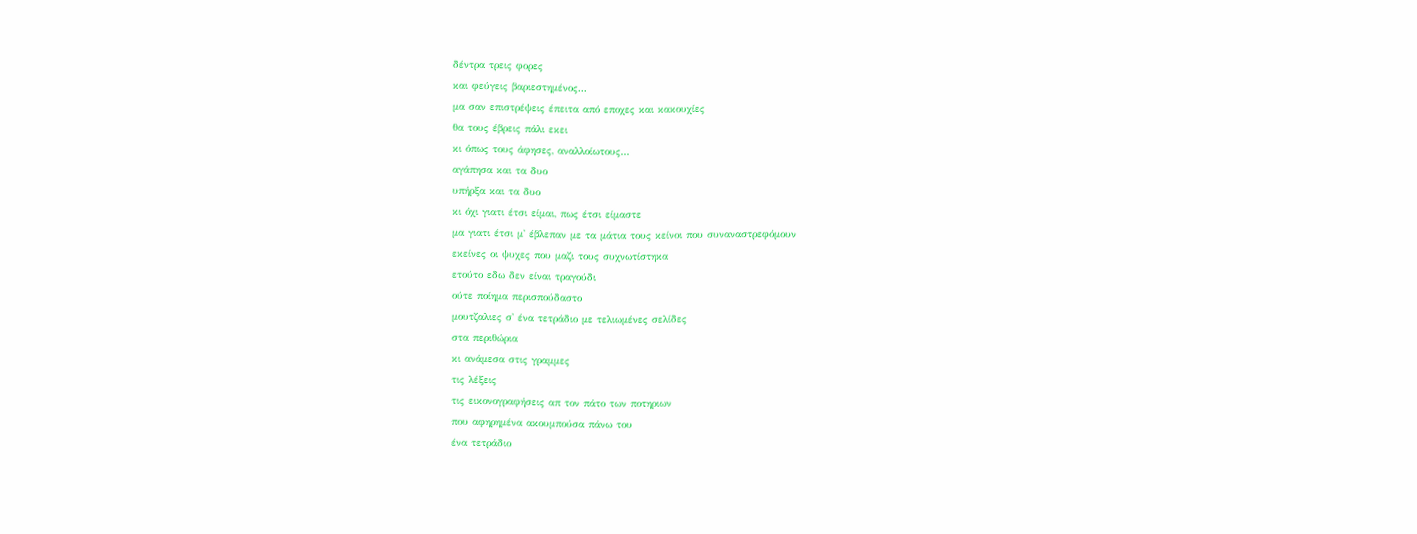δέντρα τρεις φορες
και φεύγεις βαριεστημένος...
μα σαν επιστρέψεις έπειτα από εποχες και κακουχίες
θα τους έβρεις πάλι εκει
κι όπως τους άφησες, αναλλοίωτους...
αγάπησα και τα δυο
υπήρξα και τα δυο
κι όχι γιατι έτσι είμαι, πως έτσι είμαστε
μα γιατι έτσι μ' έβλεπαν με τα μάτια τους κείνοι που συναναστρεφόμουν
εκείνες οι ψυχες που μαζι τους συχνωτίστηκα
ετούτο εδω δεν είναι τραγούδι
ούτε ποίημα περισπούδαστο
μουτζαλιες σ' ένα τετράδιο με τελιωμένες σελίδες
στα περιθώρια
κι ανάμεσα στις γραμμες
τις λέξεις
τις εικονογραφήσεις απ τον πάτο των ποτηριων
που αφηρημένα ακουμπούσα πάνω του
ένα τετράδιο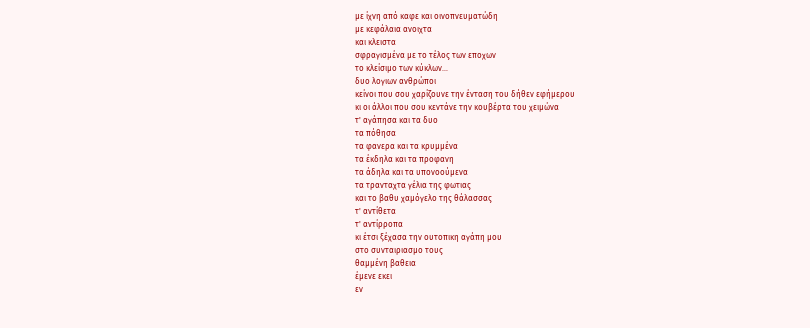με ίχνη από καφε και οινοπνευματώδη
με κεφάλαια ανοιχτα
και κλειστα
σφραγισμένα με το τέλος των εποχων
το κλείσιμο των κύκλων...
δυο λογιων ανθρώποι
κείνοι που σου χαρίζουνε την ένταση του δήθεν εφήμερου
κι οι άλλοι που σου κεντάνε την κουβέρτα του χειμώνα
τ' αγάπησα και τα δυο
τα πόθησα
τα φανερα και τα κρυμμένα
τα έκδηλα και τα προφανη
τα άδηλα και τα υπονοούμενα
τα τρανταχτα γέλια της φωτιας
και το βαθυ χαμόγελο της θάλασσας
τ' αντίθετα
τ' αντίρροπα
κι έτσι ξέχασα την ουτοπικη αγάπη μου
στο συνταιριασμο τους
θαμμένη βαθεια
έμενε εκει
εν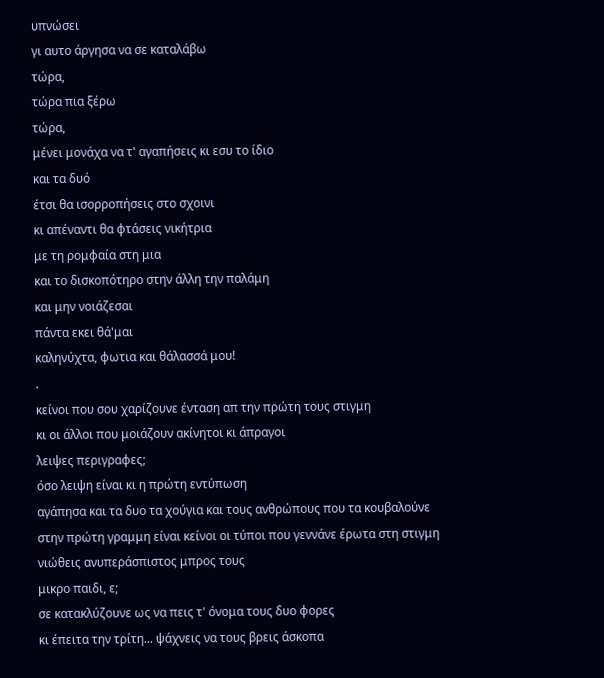υπνώσει
γι αυτο άργησα να σε καταλάβω
τώρα,
τώρα πια ξέρω
τώρα,
μένει μονάχα να τ' αγαπήσεις κι εσυ το ίδιο
και τα δυό
έτσι θα ισορροπήσεις στο σχοινι
κι απέναντι θα φτάσεις νικήτρια
με τη ρομφαία στη μια
και το δισκοπότηρο στην άλλη την παλάμη
και μην νοιάζεσαι
πάντα εκει θά'μαι
καληνύχτα, φωτια και θάλασσά μου!
.
κείνοι που σου χαρίζουνε ένταση απ την πρώτη τους στιγμη
κι οι άλλοι που μοιάζουν ακίνητοι κι άπραγοι
λειψες περιγραφες;
όσο λειψη είναι κι η πρώτη εντύπωση
αγάπησα και τα δυο τα χούγια και τους ανθρώπους που τα κουβαλούνε
στην πρώτη γραμμη είναι κείνοι οι τύποι που γεννάνε έρωτα στη στιγμη
νιώθεις ανυπεράσπιστος μπρος τους
μικρο παιδι, ε;
σε κατακλύζουνε ως να πεις τ' όνομα τους δυο φορες
κι έπειτα την τρίτη... ψάχνεις να τους βρεις άσκοπα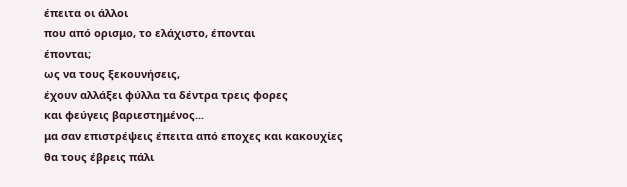έπειτα οι άλλοι
που από ορισμο, το ελάχιστο, έπονται
έπονται;
ως να τους ξεκουνήσεις,
έχουν αλλάξει φύλλα τα δέντρα τρεις φορες
και φεύγεις βαριεστημένος...
μα σαν επιστρέψεις έπειτα από εποχες και κακουχίες
θα τους έβρεις πάλι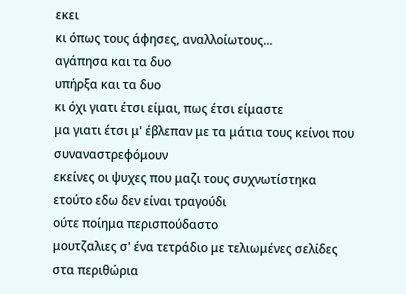εκει
κι όπως τους άφησες, αναλλοίωτους...
αγάπησα και τα δυο
υπήρξα και τα δυο
κι όχι γιατι έτσι είμαι, πως έτσι είμαστε
μα γιατι έτσι μ' έβλεπαν με τα μάτια τους κείνοι που συναναστρεφόμουν
εκείνες οι ψυχες που μαζι τους συχνωτίστηκα
ετούτο εδω δεν είναι τραγούδι
ούτε ποίημα περισπούδαστο
μουτζαλιες σ' ένα τετράδιο με τελιωμένες σελίδες
στα περιθώρια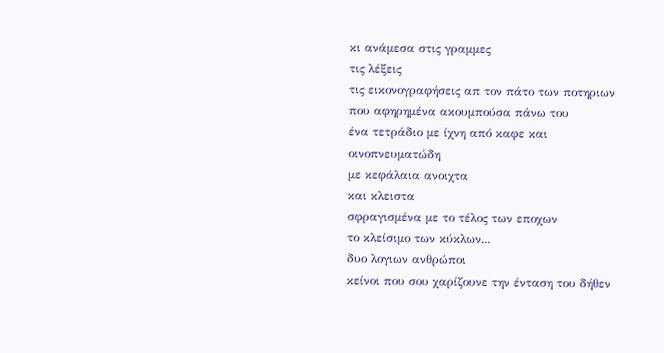κι ανάμεσα στις γραμμες
τις λέξεις
τις εικονογραφήσεις απ τον πάτο των ποτηριων
που αφηρημένα ακουμπούσα πάνω του
ένα τετράδιο με ίχνη από καφε και οινοπνευματώδη
με κεφάλαια ανοιχτα
και κλειστα
σφραγισμένα με το τέλος των εποχων
το κλείσιμο των κύκλων...
δυο λογιων ανθρώποι
κείνοι που σου χαρίζουνε την ένταση του δήθεν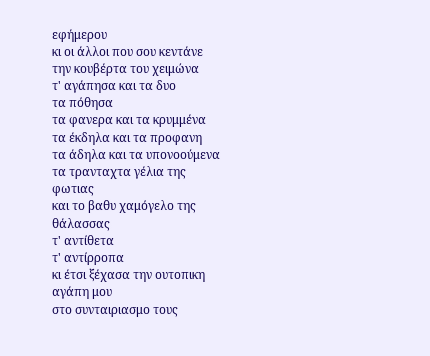εφήμερου
κι οι άλλοι που σου κεντάνε την κουβέρτα του χειμώνα
τ' αγάπησα και τα δυο
τα πόθησα
τα φανερα και τα κρυμμένα
τα έκδηλα και τα προφανη
τα άδηλα και τα υπονοούμενα
τα τρανταχτα γέλια της φωτιας
και το βαθυ χαμόγελο της θάλασσας
τ' αντίθετα
τ' αντίρροπα
κι έτσι ξέχασα την ουτοπικη αγάπη μου
στο συνταιριασμο τους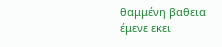θαμμένη βαθεια
έμενε εκει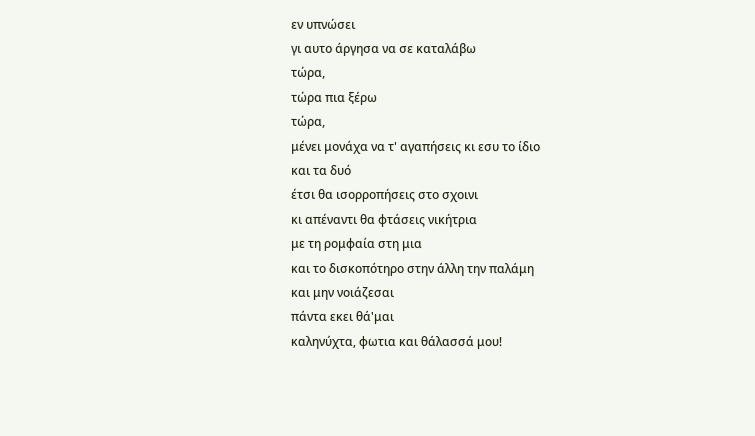εν υπνώσει
γι αυτο άργησα να σε καταλάβω
τώρα,
τώρα πια ξέρω
τώρα,
μένει μονάχα να τ' αγαπήσεις κι εσυ το ίδιο
και τα δυό
έτσι θα ισορροπήσεις στο σχοινι
κι απέναντι θα φτάσεις νικήτρια
με τη ρομφαία στη μια
και το δισκοπότηρο στην άλλη την παλάμη
και μην νοιάζεσαι
πάντα εκει θά'μαι
καληνύχτα, φωτια και θάλασσά μου!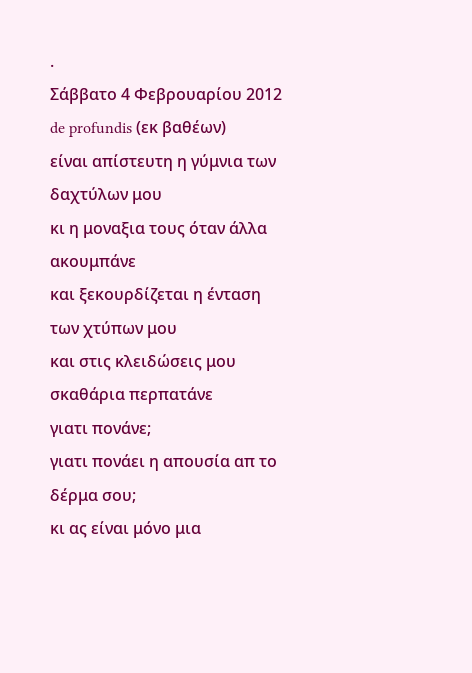.
Σάββατο 4 Φεβρουαρίου 2012
de profundis (εκ βαθέων)
είναι απίστευτη η γύμνια των δαχτύλων μου
κι η μοναξια τους όταν άλλα ακουμπάνε
και ξεκουρδίζεται η ένταση των χτύπων μου
και στις κλειδώσεις μου σκαθάρια περπατάνε
γιατι πονάνε;
γιατι πονάει η απουσία απ το δέρμα σου;
κι ας είναι μόνο μια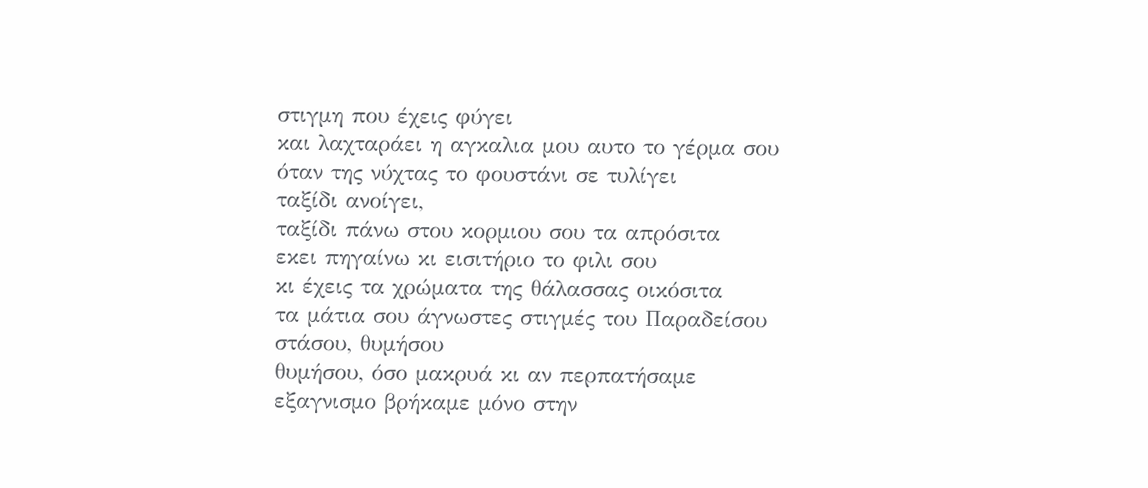στιγμη που έχεις φύγει
και λαχταράει η αγκαλια μου αυτο το γέρμα σου
όταν της νύχτας το φουστάνι σε τυλίγει
ταξίδι ανοίγει,
ταξίδι πάνω στου κορμιου σου τα απρόσιτα
εκει πηγαίνω κι εισιτήριο το φιλι σου
κι έχεις τα χρώματα της θάλασσας οικόσιτα
τα μάτια σου άγνωστες στιγμές του Παραδείσου
στάσου, θυμήσου
θυμήσου, όσο μακρυά κι αν περπατήσαμε
εξαγνισμο βρήκαμε μόνο στην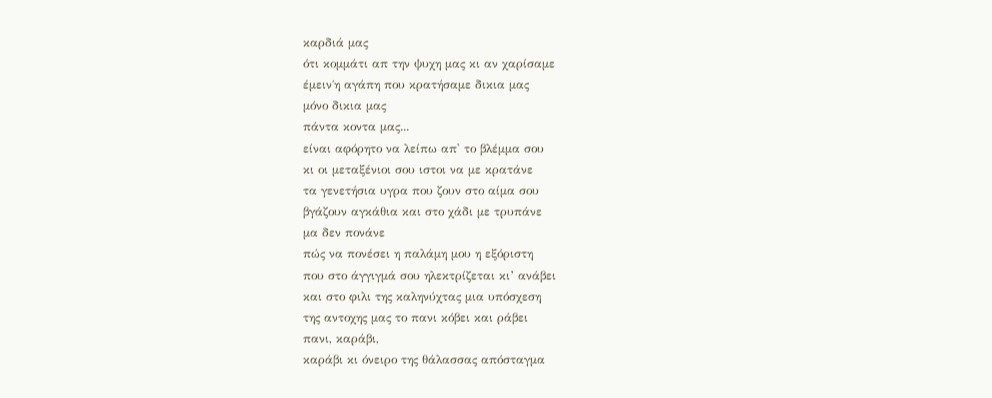καρδιά μας
ότι κομμάτι απ την ψυχη μας κι αν χαρίσαμε
έμειν΄η αγάπη που κρατήσαμε δικια μας
μόνο δικια μας
πάντα κοντα μας...
είναι αφόρητο να λείπω απ' το βλέμμα σου
κι οι μεταξένιοι σου ιστοι να με κρατάνε
τα γενετήσια υγρα που ζουν στο αίμα σου
βγάζουν αγκάθια και στο χάδι με τρυπάνε
μα δεν πονάνε
πώς να πονέσει η παλάμη μου η εξόριστη
που στο άγγιγμά σου ηλεκτρίζεται κι’ ανάβει
και στο φιλι της καληνύχτας μια υπόσχεση
της αντοχης μας το πανι κόβει και ράβει
πανι, καράβι,
καράβι κι όνειρο της θάλασσας απόσταγμα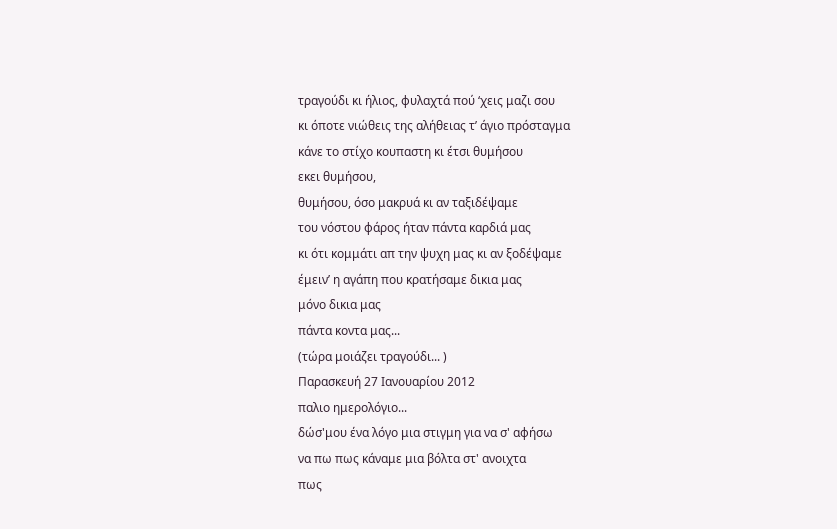τραγούδι κι ήλιος, φυλαχτά πού ‘χεις μαζι σου
κι όποτε νιώθεις της αλήθειας τ’ άγιο πρόσταγμα
κάνε το στίχο κουπαστη κι έτσι θυμήσου
εκει θυμήσου,
θυμήσου, όσο μακρυά κι αν ταξιδέψαμε
του νόστου φάρος ήταν πάντα καρδιά μας
κι ότι κομμάτι απ την ψυχη μας κι αν ξοδέψαμε
έμειν’ η αγάπη που κρατήσαμε δικια μας
μόνο δικια μας
πάντα κοντα μας...
(τώρα μοιάζει τραγούδι... )
Παρασκευή 27 Ιανουαρίου 2012
παλιο ημερολόγιο...
δώσ'μου ένα λόγο μια στιγμη για να σ' αφήσω
να πω πως κάναμε μια βόλτα στ' ανοιχτα
πως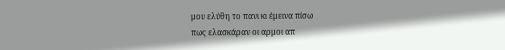μου ελύθη το πανι κι έμεινα πίσω
πως ελασκάραν οι αρμοι απ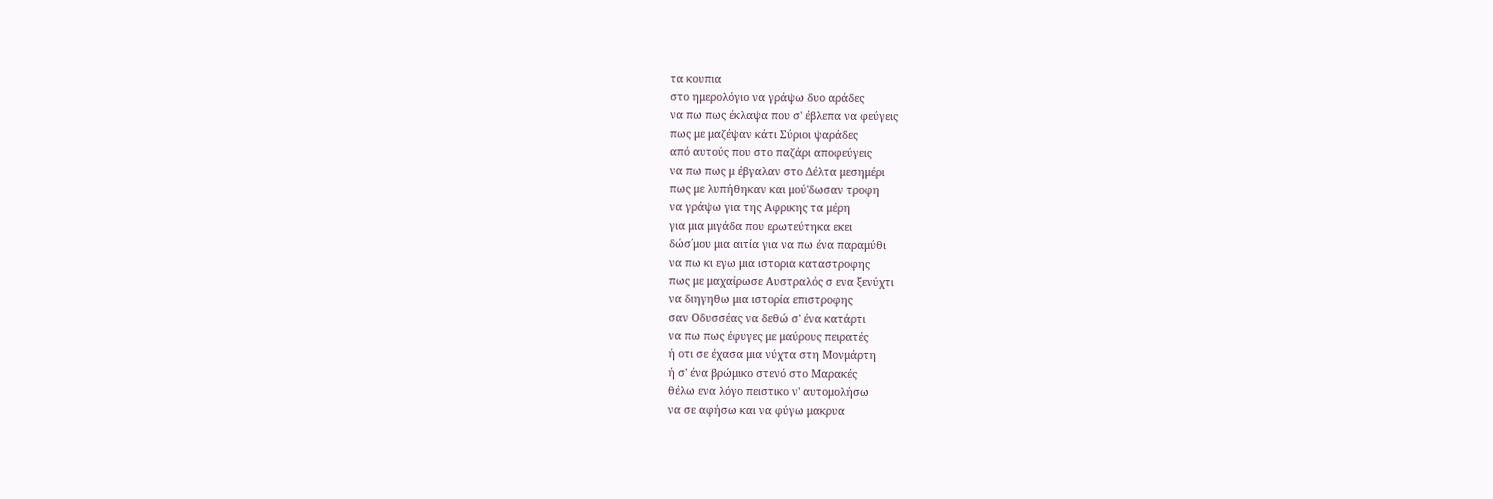τα κουπια
στο ημερολόγιο να γράψω δυο αράδες
να πω πως έκλαψα που σ' έβλεπα να φεύγεις
πως με μαζέψαν κάτι Σύριοι ψαράδες
από αυτούς που στο παζάρι αποφεύγεις
να πω πως μ έβγαλαν στο Δέλτα μεσημέρι
πως με λυπήθηκαν και μού'δωσαν τροφη
να γράψω για της Αφρικης τα μέρη
για μια μιγάδα που ερωτεύτηκα εκει
δώσ΄μου μια αιτία για να πω ένα παραμύθι
να πω κι εγω μια ιστορια καταστροφης
πως με μαχαίρωσε Αυστραλός σ ενα ξενύχτι
να διηγηθω μια ιστορία επιστροφης
σαν Οδυσσέας να δεθώ σ' ένα κατάρτι
να πω πως έφυγες με μαύρους πειρατές
ή οτι σε έχασα μια νύχτα στη Μονμάρτη
ή σ' ένα βρώμικο στενό στο Μαρακές
θέλω ενα λόγο πειστικο ν' αυτομολήσω
να σε αφήσω και να φύγω μακρυα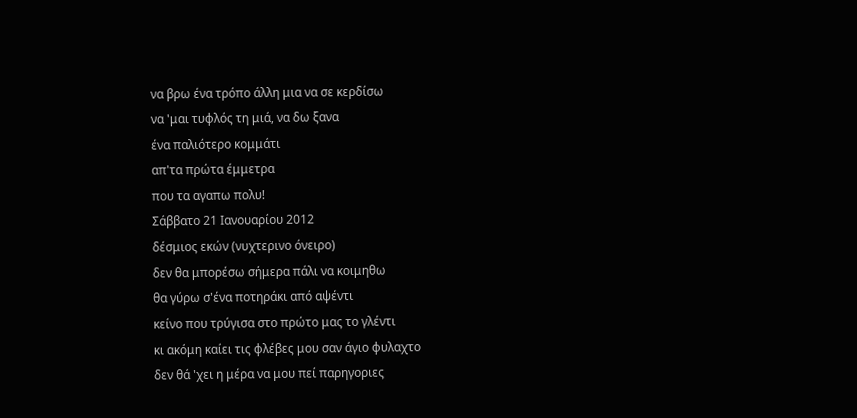να βρω ένα τρόπο άλλη μια να σε κερδίσω
να 'μαι τυφλός τη μιά, να δω ξανα
ένα παλιότερο κομμάτι
απ'τα πρώτα έμμετρα
που τα αγαπω πολυ!
Σάββατο 21 Ιανουαρίου 2012
δέσμιος εκών (νυχτερινο όνειρο)
δεν θα μπορέσω σήμερα πάλι να κοιμηθω
θα γύρω σ'ένα ποτηράκι από αψέντι
κείνο που τρύγισα στο πρώτο μας το γλέντι
κι ακόμη καίει τις φλέβες μου σαν άγιο φυλαχτο
δεν θά 'χει η μέρα να μου πεί παρηγοριες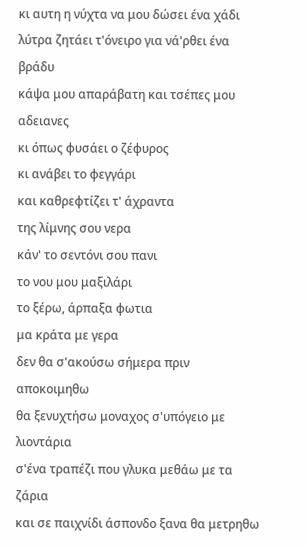κι αυτη η νύχτα να μου δώσει ένα χάδι
λύτρα ζητάει τ'όνειρο για νά'ρθει ένα βράδυ
κάψα μου απαράβατη και τσέπες μου αδειανες
κι όπως φυσάει ο ζέφυρος
κι ανάβει το φεγγάρι
και καθρεφτίζει τ' άχραντα
της λίμνης σου νερα
κάν' το σεντόνι σου πανι
το νου μου μαξιλάρι
το ξέρω, άρπαξα φωτια
μα κράτα με γερα
δεν θα σ'ακούσω σήμερα πριν αποκοιμηθω
θα ξενυχτήσω μοναχος σ'υπόγειο με λιοντάρια
σ'ένα τραπέζι που γλυκα μεθάω με τα ζάρια
και σε παιχνίδι άσπονδο ξανα θα μετρηθω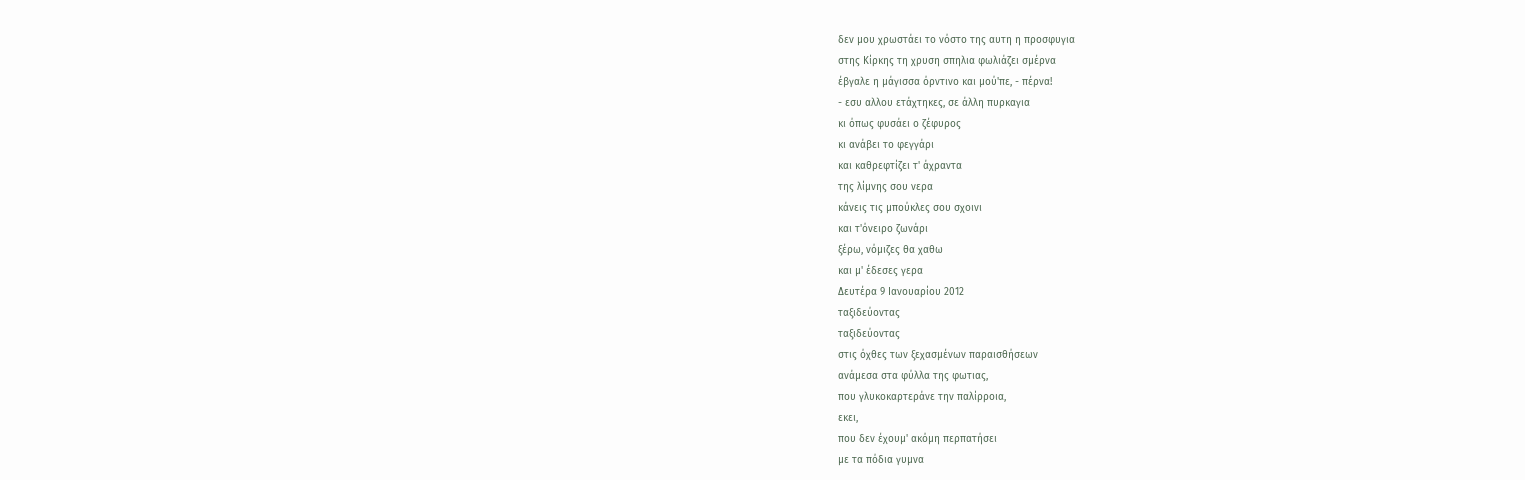δεν μου χρωστάει το νόστο της αυτη η προσφυγια
στης Κίρκης τη χρυση σπηλια φωλιάζει σμέρνα
έβγαλε η μάγισσα όρντινο και μού'πε, - πέρνα!
- εσυ αλλου ετάχτηκες, σε άλλη πυρκαγια
κι όπως φυσάει ο ζέφυρος
κι ανάβει το φεγγάρι
και καθρεφτίζει τ' άχραντα
της λίμνης σου νερα
κάνεις τις μπούκλες σου σχοινι
και τ'όνειρο ζωνάρι
ξέρω, νόμιζες θα χαθω
και μ' έδεσες γερα
Δευτέρα 9 Ιανουαρίου 2012
ταξιδεύοντας
ταξιδεύοντας
στις όχθες των ξεχασμένων παραισθήσεων
ανάμεσα στα φύλλα της φωτιας,
που γλυκοκαρτεράνε την παλίρροια,
εκει,
που δεν έχουμ' ακόμη περπατήσει
με τα πόδια γυμνα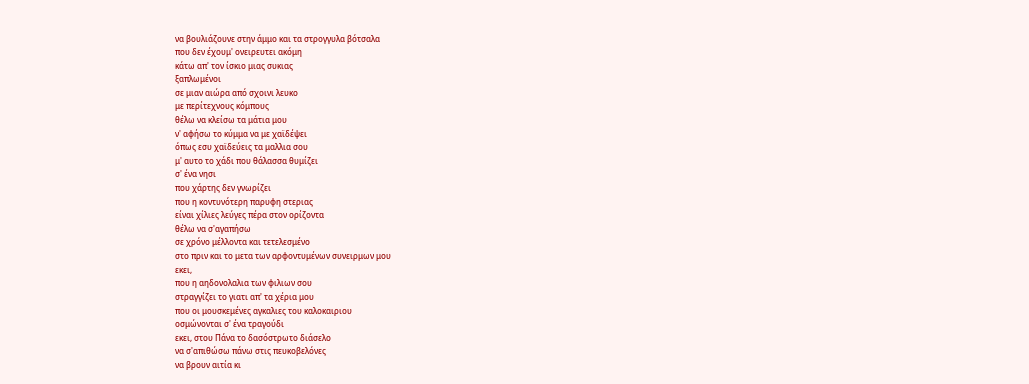να βουλιάζουνε στην άμμο και τα στρογγυλα βότσαλα
που δεν έχουμ' ονειρευτει ακόμη
κάτω απ' τον ίσκιο μιας συκιας
ξαπλωμένοι
σε μιαν αιώρα από σχοινι λευκο
με περίτεχνους κόμπους
θέλω να κλείσω τα μάτια μου
ν' αφήσω το κύμμα να με χαϊδέψει
όπως εσυ χαϊδεύεις τα μαλλια σου
μ' αυτο το χάδι που θάλασσα θυμίζει
σ' ένα νησι
που χάρτης δεν γνωρίζει
που η κοντυνότερη παρυφη στεριας
είναι χίλιες λεύγες πέρα στον ορίζοντα
θέλω να σ'αγαπήσω
σε χρόνο μέλλοντα και τετελεσμένο
στο πριν και το μετα των αρφοντυμένων συνειρμων μου
εκει,
που η αηδονολαλια των φιλιων σου
στραγγίζει το γιατι απ' τα χέρια μου
που οι μουσκεμένες αγκαλιες του καλοκαιριου
οσμώνονται σ' ένα τραγούδι
εκει, στου Πάνα το δασόστρωτο διάσελο
να σ'απιθώσω πάνω στις πευκοβελόνες
να βρουν αιτία κι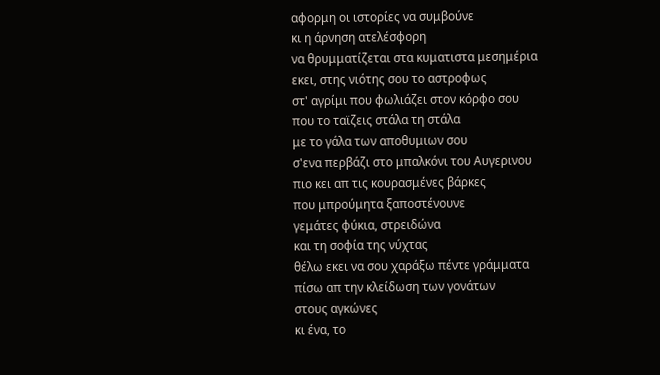αφορμη οι ιστορίες να συμβούνε
κι η άρνηση ατελέσφορη
να θρυμματίζεται στα κυματιστα μεσημέρια
εκει, στης νιότης σου το αστροφως
στ' αγρίμι που φωλιάζει στον κόρφο σου
που το ταϊζεις στάλα τη στάλα
με το γάλα των αποθυμιων σου
σ'ενα περβάζι στο μπαλκόνι του Αυγερινου
πιο κει απ τις κουρασμένες βάρκες
που μπρούμητα ξαποστένουνε
γεμάτες φύκια, στρειδώνα
και τη σοφία της νύχτας
θέλω εκει να σου χαράξω πέντε γράμματα
πίσω απ την κλείδωση των γονάτων
στους αγκώνες
κι ένα, το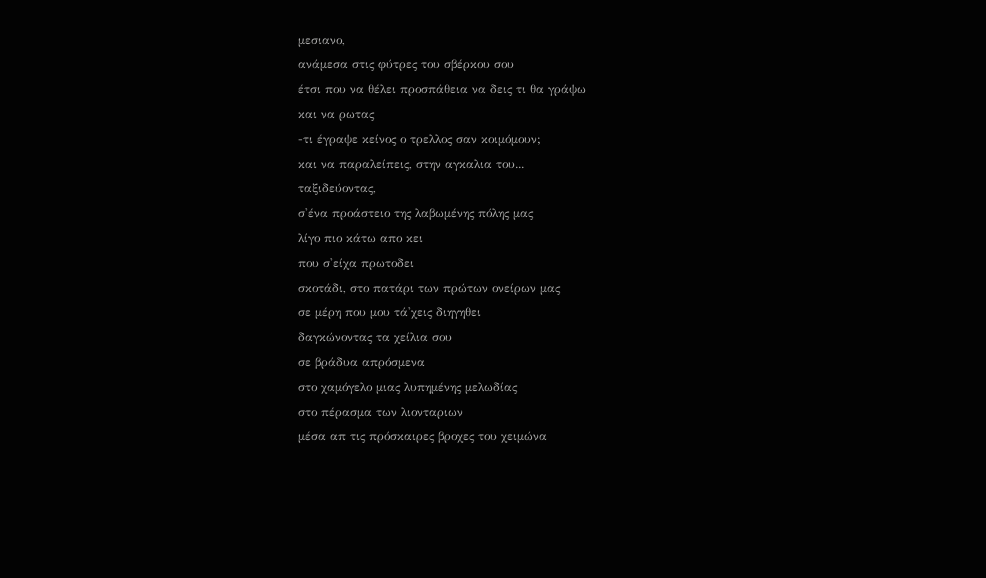μεσιανο,
ανάμεσα στις φύτρες του σβέρκου σου
έτσι που να θέλει προσπάθεια να δεις τι θα γράψω
και να ρωτας
-τι έγραψε κείνος ο τρελλος σαν κοιμόμουν;
και να παραλείπεις, στην αγκαλια του...
ταξιδεύοντας,
σ'ένα προάστειο της λαβωμένης πόλης μας
λίγο πιο κάτω απο κει
που σ'είχα πρωτοδει
σκοτάδι, στο πατάρι των πρώτων ονείρων μας
σε μέρη που μου τά'χεις διηγηθει
δαγκώνοντας τα χείλια σου
σε βράδυα απρόσμενα
στο χαμόγελο μιας λυπημένης μελωδίας
στο πέρασμα των λιονταριων
μέσα απ τις πρόσκαιρες βροχες του χειμώνα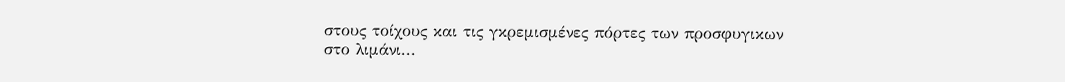στους τοίχους και τις γκρεμισμένες πόρτες των προσφυγικων
στο λιμάνι...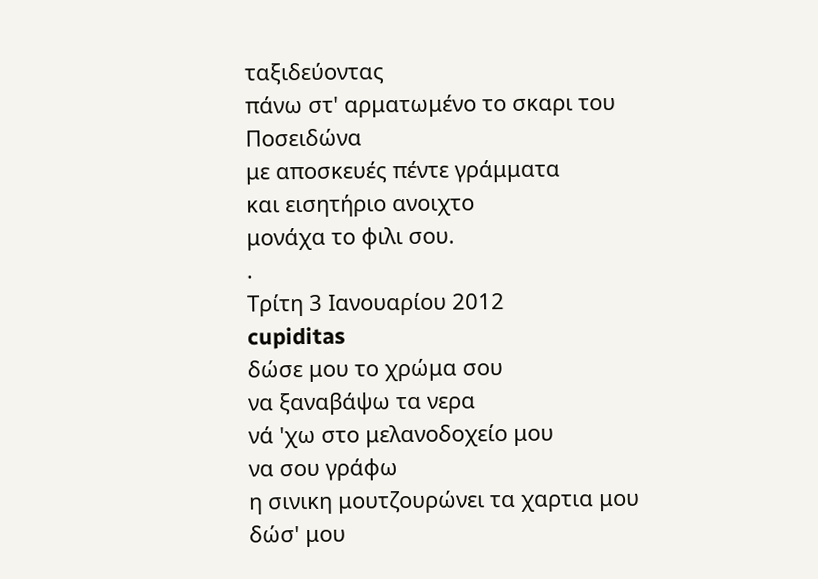ταξιδεύοντας
πάνω στ' αρματωμένο το σκαρι του Ποσειδώνα
με αποσκευές πέντε γράμματα
και εισητήριο ανοιχτο
μονάχα το φιλι σου.
.
Τρίτη 3 Ιανουαρίου 2012
cupiditas
δώσε μου το χρώμα σου
να ξαναβάψω τα νερα
νά 'χω στο μελανοδοχείο μου
να σου γράφω
η σινικη μουτζουρώνει τα χαρτια μου
δώσ' μου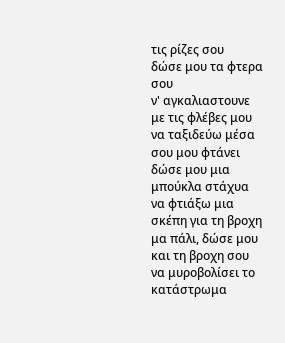τις ρίζες σου
δώσε μου τα φτερα σου
ν' αγκαλιαστουνε με τις φλέβες μου
να ταξιδεύω μέσα σου μου φτάνει
δώσε μου μια μπούκλα στάχυα
να φτιάξω μια σκέπη για τη βροχη
μα πάλι, δώσε μου και τη βροχη σου
να μυροβολίσει το κατάστρωμα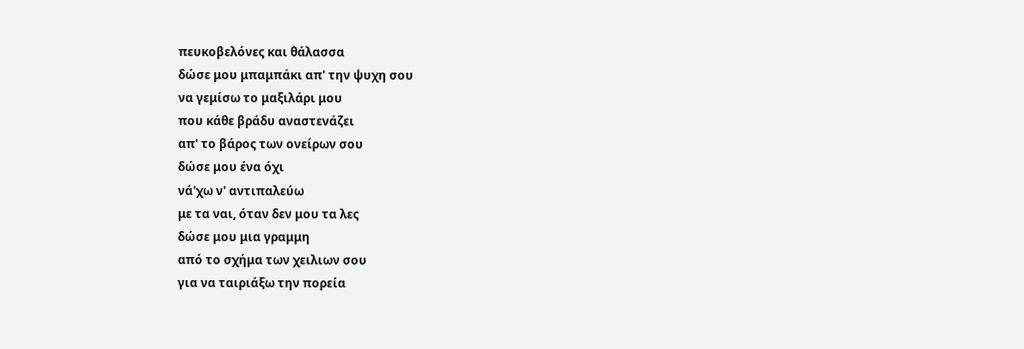πευκοβελόνες και θάλασσα
δώσε μου μπαμπάκι απ' την ψυχη σου
να γεμίσω το μαξιλάρι μου
που κάθε βράδυ αναστενάζει
απ' το βάρος των ονείρων σου
δώσε μου ένα όχι
νά'χω ν' αντιπαλεύω
με τα ναι, όταν δεν μου τα λες
δώσε μου μια γραμμη
από το σχήμα των χειλιων σου
για να ταιριάξω την πορεία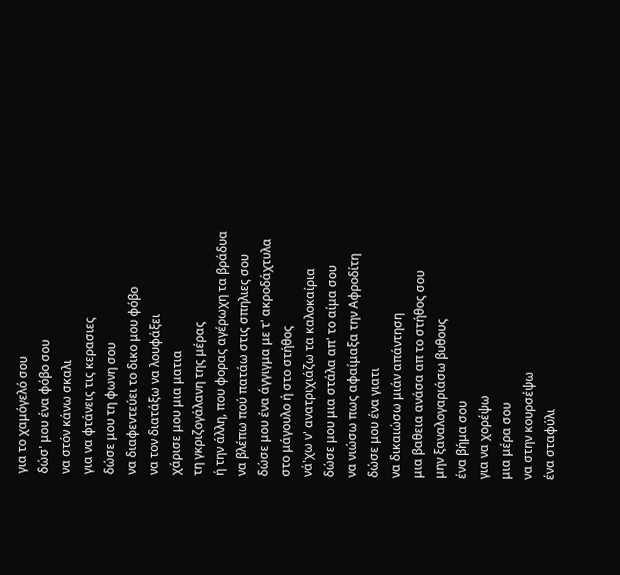για το χαμόγελό σου
δώσ' μου ένα φόβο σου
να στόν κάνω σκαλι
για να φτάνεις τις κερασιες
δώσε μου τη φωνη σου
να διαφεντεύει το δικο μου φόβο
να τον διατάξω να λουφάξει
χάρισε μου μια ματια
τη γκριζογάλανη της μέρας
ή την άλλη, που φορας αγέρωχη τα βράδυα
να βλέπω πού πατάω στις σπηλιες σου
δώσε μου ένα άγγιγμα με τ' ακροδάχτυλα
στο μάγουλο ή στο στήθος
νά'χω ν' ανατριχιάζω τα καλοκαίρια
δώσε μου μια στάλα απ' το αίμα σου
να νιώσω πως αφαίμαξα την Αφροδίτη
δώσε μου ένα γιατι
να δικαιώσω μιάν απάντηση
μια βαθεια ανάσα απ το στήθος σου
μην ξαναλογαριάσω βυθους
ένα βήμα σου
για να χορέψω
μια μέρα σου
να στην κουρσέψω
ένα σταφύλι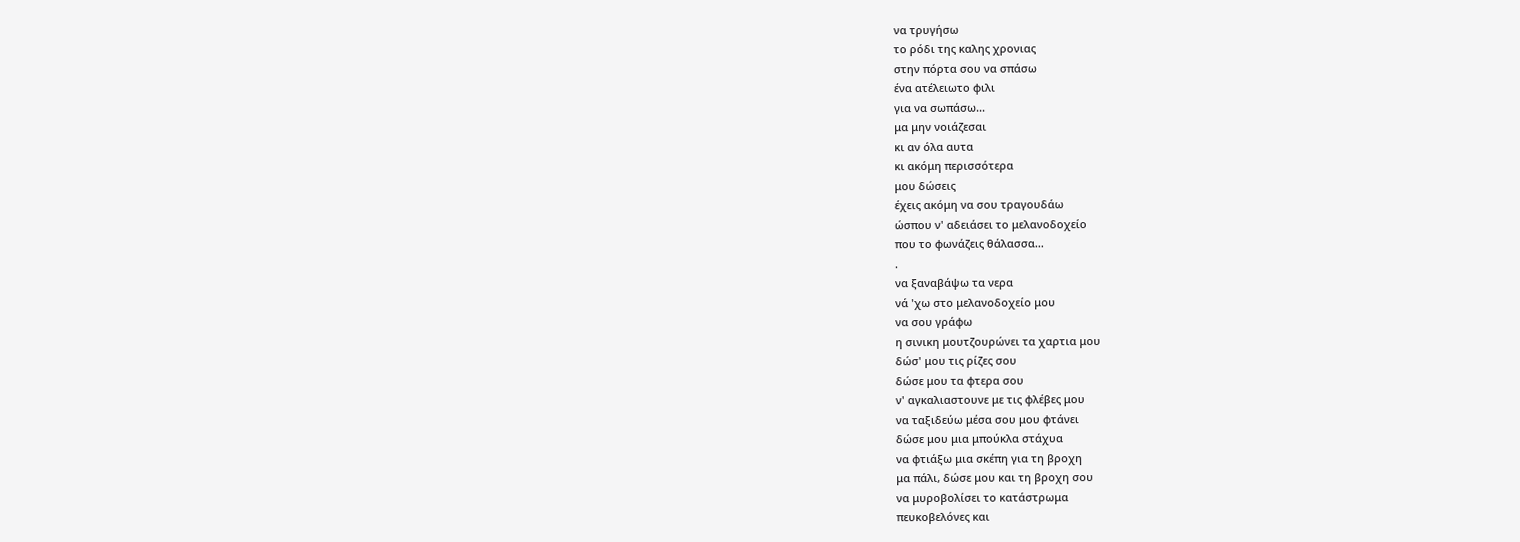να τρυγήσω
το ρόδι της καλης χρονιας
στην πόρτα σου να σπάσω
ένα ατέλειωτο φιλι
για να σωπάσω...
μα μην νοιάζεσαι
κι αν όλα αυτα
κι ακόμη περισσότερα
μου δώσεις
έχεις ακόμη να σου τραγουδάω
ώσπου ν' αδειάσει το μελανοδοχείο
που το φωνάζεις θάλασσα...
.
να ξαναβάψω τα νερα
νά 'χω στο μελανοδοχείο μου
να σου γράφω
η σινικη μουτζουρώνει τα χαρτια μου
δώσ' μου τις ρίζες σου
δώσε μου τα φτερα σου
ν' αγκαλιαστουνε με τις φλέβες μου
να ταξιδεύω μέσα σου μου φτάνει
δώσε μου μια μπούκλα στάχυα
να φτιάξω μια σκέπη για τη βροχη
μα πάλι, δώσε μου και τη βροχη σου
να μυροβολίσει το κατάστρωμα
πευκοβελόνες και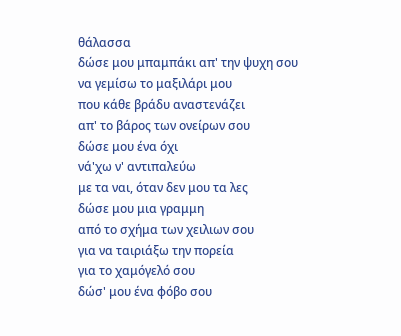θάλασσα
δώσε μου μπαμπάκι απ' την ψυχη σου
να γεμίσω το μαξιλάρι μου
που κάθε βράδυ αναστενάζει
απ' το βάρος των ονείρων σου
δώσε μου ένα όχι
νά'χω ν' αντιπαλεύω
με τα ναι, όταν δεν μου τα λες
δώσε μου μια γραμμη
από το σχήμα των χειλιων σου
για να ταιριάξω την πορεία
για το χαμόγελό σου
δώσ' μου ένα φόβο σου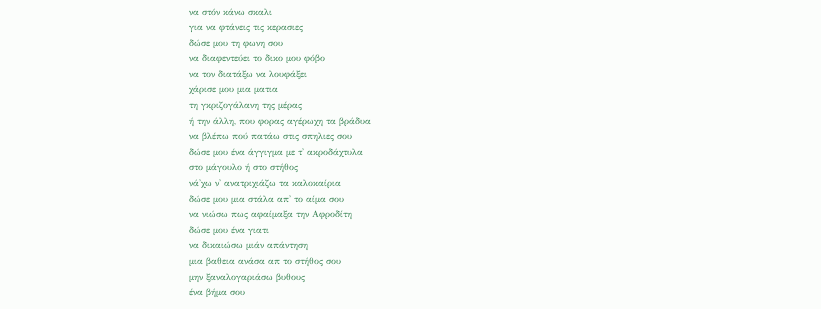να στόν κάνω σκαλι
για να φτάνεις τις κερασιες
δώσε μου τη φωνη σου
να διαφεντεύει το δικο μου φόβο
να τον διατάξω να λουφάξει
χάρισε μου μια ματια
τη γκριζογάλανη της μέρας
ή την άλλη, που φορας αγέρωχη τα βράδυα
να βλέπω πού πατάω στις σπηλιες σου
δώσε μου ένα άγγιγμα με τ' ακροδάχτυλα
στο μάγουλο ή στο στήθος
νά'χω ν' ανατριχιάζω τα καλοκαίρια
δώσε μου μια στάλα απ' το αίμα σου
να νιώσω πως αφαίμαξα την Αφροδίτη
δώσε μου ένα γιατι
να δικαιώσω μιάν απάντηση
μια βαθεια ανάσα απ το στήθος σου
μην ξαναλογαριάσω βυθους
ένα βήμα σου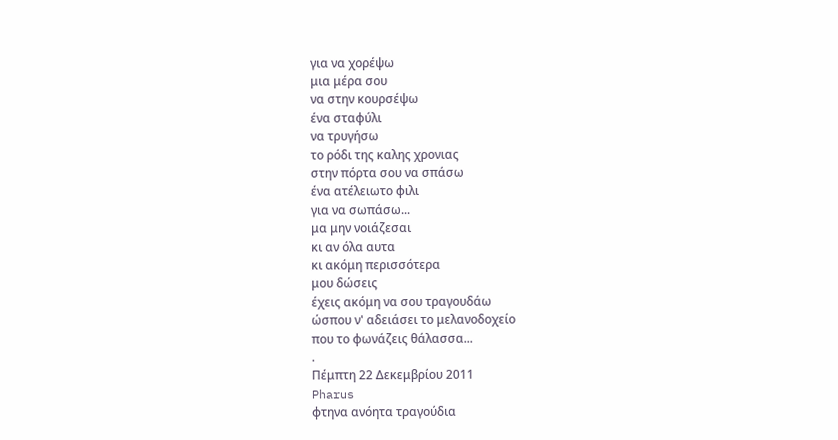για να χορέψω
μια μέρα σου
να στην κουρσέψω
ένα σταφύλι
να τρυγήσω
το ρόδι της καλης χρονιας
στην πόρτα σου να σπάσω
ένα ατέλειωτο φιλι
για να σωπάσω...
μα μην νοιάζεσαι
κι αν όλα αυτα
κι ακόμη περισσότερα
μου δώσεις
έχεις ακόμη να σου τραγουδάω
ώσπου ν' αδειάσει το μελανοδοχείο
που το φωνάζεις θάλασσα...
.
Πέμπτη 22 Δεκεμβρίου 2011
Pharus
φτηνα ανόητα τραγούδια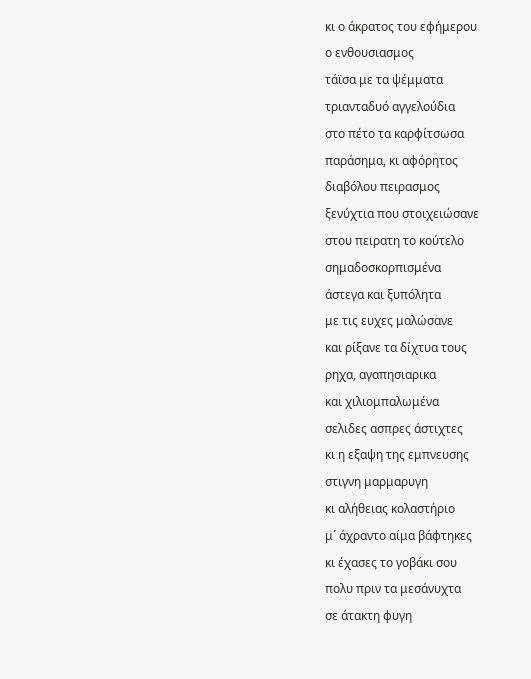κι ο άκρατος του εφήμερου
ο ενθουσιασμος
τάϊσα με τα ψέμματα
τριανταδυό αγγελούδια
στο πέτο τα καρφίτσωσα
παράσημα, κι αφόρητος
διαβόλου πειρασμος
ξενύχτια που στοιχειώσανε
στου πειρατη το κούτελο
σημαδοσκορπισμένα
άστεγα και ξυπόλητα
με τις ευχες μαλώσανε
και ρίξανε τα δίχτυα τους
ρηχα, αγαπησιαρικα
και χιλιομπαλωμένα
σελιδες ασπρες άστιχτες
κι η εξαψη της εμπνευσης
στιγνη μαρμαρυγη
κι αλήθειας κολαστήριο
μ´ άχραντο αίμα βάφτηκες
κι έχασες το γοβάκι σου
πολυ πριν τα μεσάνυχτα
σε άτακτη φυγη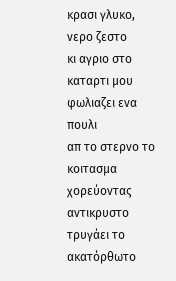κρασι γλυκο, νερο ζεστο
κι αγριο στο καταρτι μου
φωλιαζει ενα πουλι
απ το στερνο το κοιτασμα
χορεύοντας αντικρυστο
τρυγάει το ακατόρθωτο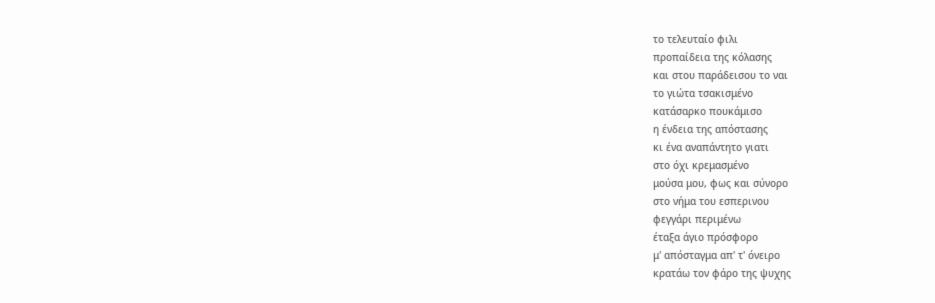το τελευταίο φιλι
προπαίδεια της κόλασης
και στου παράδεισου το ναι
το γιώτα τσακισμένο
κατάσαρκο πουκάμισο
η ένδεια της απόστασης
κι ένα αναπάντητο γιατι
στο όχι κρεμασμένο
μούσα μου, φως και σύνορο
στο νήμα του εσπερινου
φεγγάρι περιμένω
έταξα άγιο πρόσφορο
μ' απόσταγμα απ' τ' όνειρο
κρατάω τον φάρο της ψυχης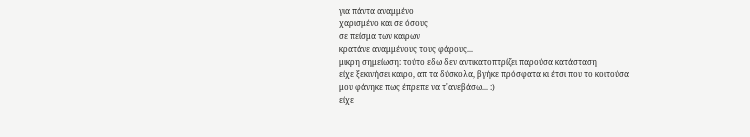για πάντα αναμμένο
χαρισμένο και σε όσους
σε πείσμα των καιρων
κρατάνε αναμμένους τους φάρους...
μικρη σημείωση: τούτο εδω δεν αντικατοπτρίζει παρούσα κατάσταση
είχε ξεκινήσει καιρο, απ τα δύσκολα, βγήκε πρόσφατα κι έτσι που το κοιτούσα
μου φάνηκε πως έπρεπε να τ'ανεβάσω... :)
είχε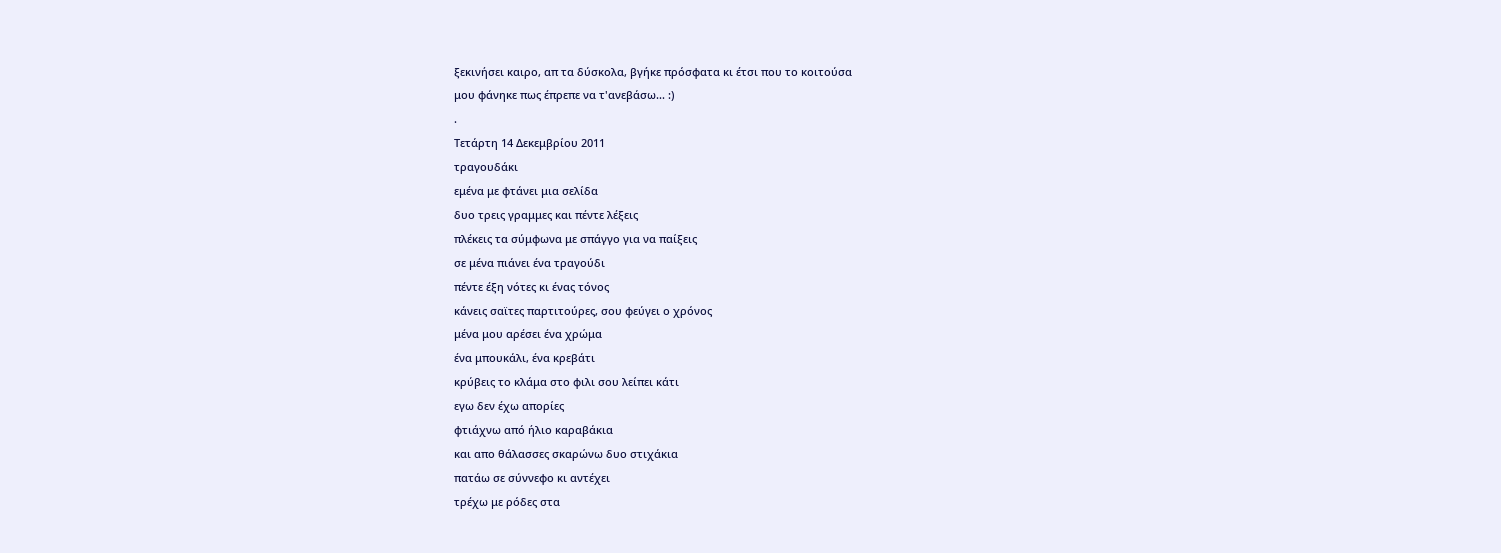ξεκινήσει καιρο, απ τα δύσκολα, βγήκε πρόσφατα κι έτσι που το κοιτούσα
μου φάνηκε πως έπρεπε να τ'ανεβάσω... :)
.
Τετάρτη 14 Δεκεμβρίου 2011
τραγουδάκι
εμένα με φτάνει μια σελίδα
δυο τρεις γραμμες και πέντε λέξεις
πλέκεις τα σύμφωνα με σπάγγο για να παίξεις
σε μένα πιάνει ένα τραγούδι
πέντε έξη νότες κι ένας τόνος
κάνεις σαϊτες παρτιτούρες, σου φεύγει ο χρόνος
μένα μου αρέσει ένα χρώμα
ένα μπουκάλι, ένα κρεβάτι
κρύβεις το κλάμα στο φιλι σου λείπει κάτι
εγω δεν έχω απορίες
φτιάχνω από ήλιο καραβάκια
και απο θάλασσες σκαρώνω δυο στιχάκια
πατάω σε σύννεφο κι αντέχει
τρέχω με ρόδες στα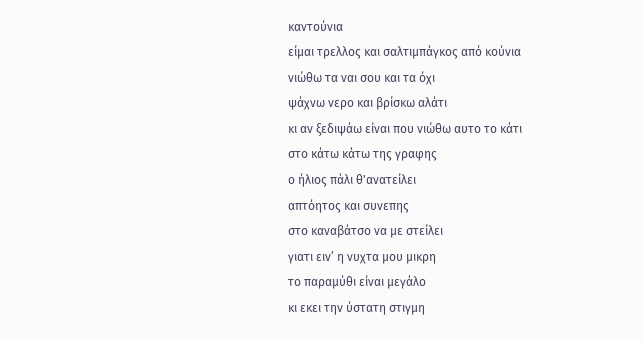καντούνια
είμαι τρελλος και σαλτιμπάγκος από κούνια
νιώθω τα ναι σου και τα όχι
ψάχνω νερο και βρίσκω αλάτι
κι αν ξεδιψάω είναι που νιώθω αυτο το κάτι
στο κάτω κάτω της γραφης
ο ήλιος πάλι θ'ανατείλει
απτόητος και συνεπης
στο καναβάτσο να με στείλει
γιατι ειν’ η νυχτα μου μικρη
το παραμύθι είναι μεγάλο
κι εκει την ύστατη στιγμη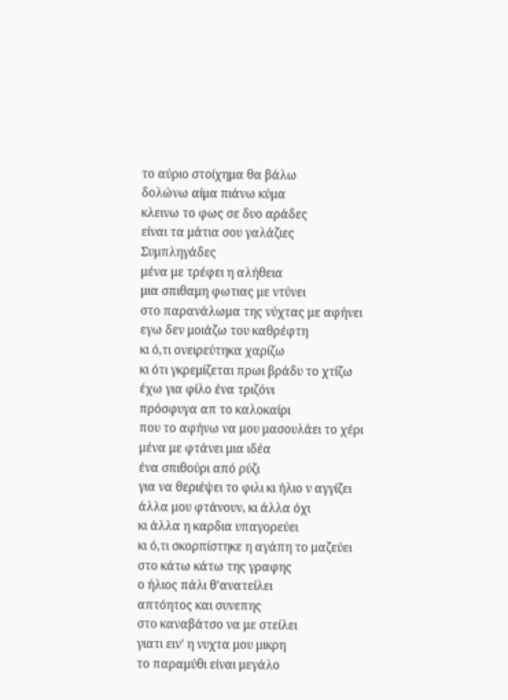το αύριο στοίχημα θα βάλω
δολώνω αίμα πιάνω κύμα
κλεινω το φως σε δυο αράδες
είναι τα μάτια σου γαλάζιες Συμπληγάδες
μένα με τρέφει η αλήθεια
μια σπιθαμη φωτιας με ντύνει
στο παρανάλωμα της νύχτας με αφήνει
εγω δεν μοιάζω του καθρέφτη
κι ό,τι ονειρεύτηκα χαρίζω
κι ότι γκρεμίζεται πρωι βράδυ το χτίζω
έχω για φίλο ένα τριζόνι
πρόσφυγα απ το καλοκαίρι
που το αφήνω να μου μασουλάει το χέρι
μένα με φτάνει μια ιδέα
ένα σπιθούρι από ρύζι
για να θεριέψει το φιλι κι ήλιο ν αγγίζει
άλλα μου φτάνουν, κι άλλα όχι
κι άλλα η καρδια υπαγορεύει
κι ό,τι σκορπίστηκε η αγάπη το μαζεύει
στο κάτω κάτω της γραφης
ο ήλιος πάλι θ'ανατείλει
απτόητος και συνεπης
στο καναβάτσο να με στείλει
γιατι ειν’ η νυχτα μου μικρη
το παραμύθι είναι μεγάλο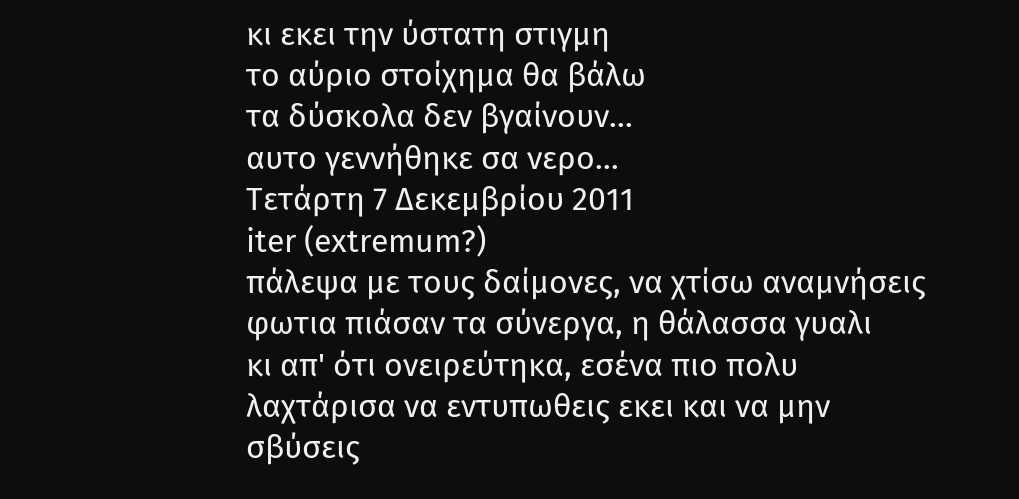κι εκει την ύστατη στιγμη
το αύριο στοίχημα θα βάλω
τα δύσκολα δεν βγαίνουν...
αυτο γεννήθηκε σα νερο...
Τετάρτη 7 Δεκεμβρίου 2011
iter (extremum?)
πάλεψα με τους δαίμονες, να χτίσω αναμνήσεις
φωτια πιάσαν τα σύνεργα, η θάλασσα γυαλι
κι απ' ότι ονειρεύτηκα, εσένα πιο πολυ
λαχτάρισα να εντυπωθεις εκει και να μην σβύσεις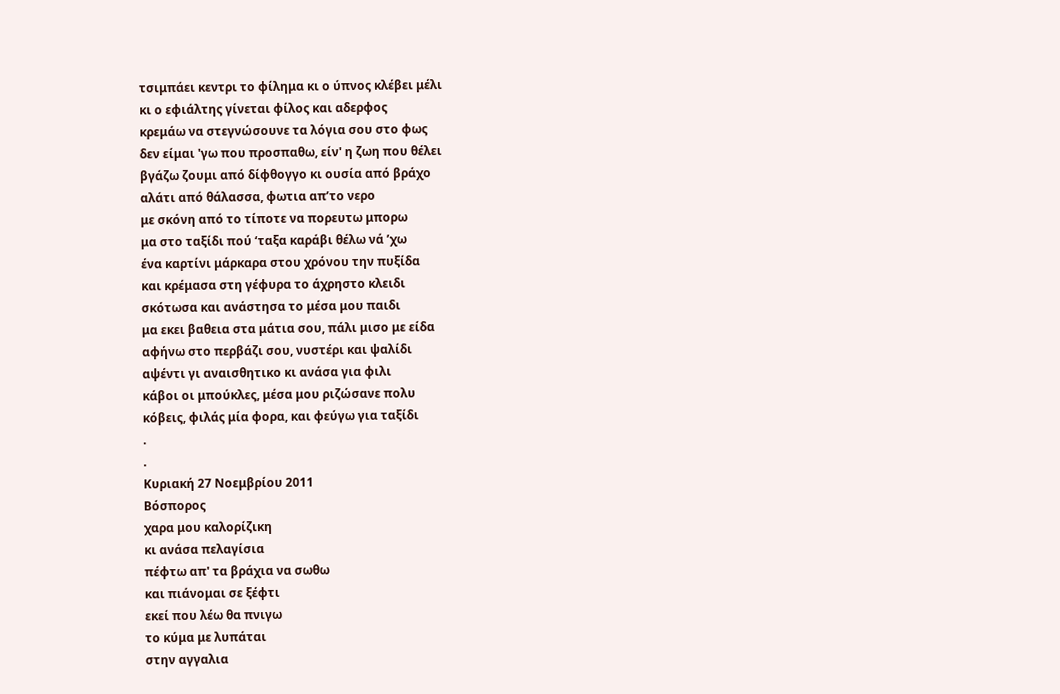τσιμπάει κεντρι το φίλημα κι ο ύπνος κλέβει μέλι
κι ο εφιάλτης γίνεται φίλος και αδερφος
κρεμάω να στεγνώσουνε τα λόγια σου στο φως
δεν είμαι 'γω που προσπαθω, είν' η ζωη που θέλει
βγάζω ζουμι από δίφθογγο κι ουσία από βράχο
αλάτι από θάλασσα, φωτια απ’το νερο
με σκόνη από το τίποτε να πορευτω μπορω
μα στο ταξίδι πού ‘ταξα καράβι θέλω νά ’χω
ένα καρτίνι μάρκαρα στου χρόνου την πυξίδα
και κρέμασα στη γέφυρα το άχρηστο κλειδι
σκότωσα και ανάστησα το μέσα μου παιδι
μα εκει βαθεια στα μάτια σου, πάλι μισο με είδα
αφήνω στο περβάζι σου, νυστέρι και ψαλίδι
αψέντι γι αναισθητικο κι ανάσα για φιλι
κάβοι οι μπούκλες, μέσα μου ριζώσανε πολυ
κόβεις, φιλάς μία φορα, και φεύγω για ταξίδι
.
.
Κυριακή 27 Νοεμβρίου 2011
Βόσπορος
χαρα μου καλορίζικη
κι ανάσα πελαγίσια
πέφτω απ' τα βράχια να σωθω
και πιάνομαι σε ξέφτι
εκεί που λέω θα πνιγω
το κύμα με λυπάται
στην αγγαλια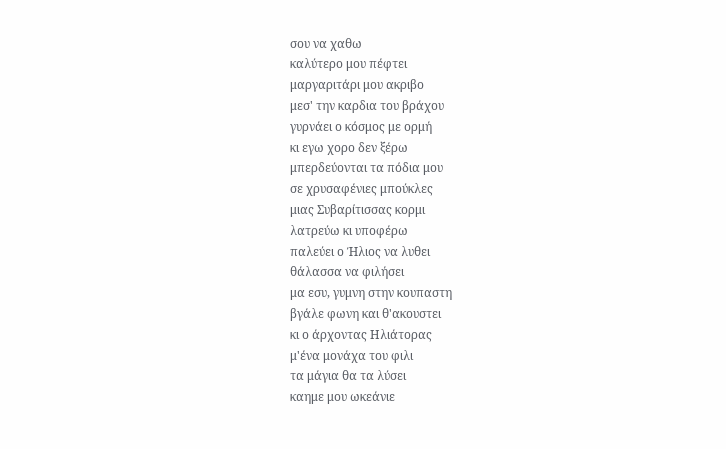σου να χαθω
καλύτερο μου πέφτει
μαργαριτάρι μου ακριβο
μεσ' την καρδια του βράχου
γυρνάει ο κόσμος με ορμή
κι εγω χορο δεν ξέρω
μπερδεύονται τα πόδια μου
σε χρυσαφένιες μπούκλες
μιας Συβαρίτισσας κορμι
λατρεύω κι υποφέρω
παλεύει ο Ήλιος να λυθει
θάλασσα να φιλήσει
μα εσυ, γυμνη στην κουπαστη
βγάλε φωνη και θ'ακουστει
κι ο άρχοντας Ηλιάτορας
μ'ένα μονάχα του φιλι
τα μάγια θα τα λύσει
καημε μου ωκεάνιε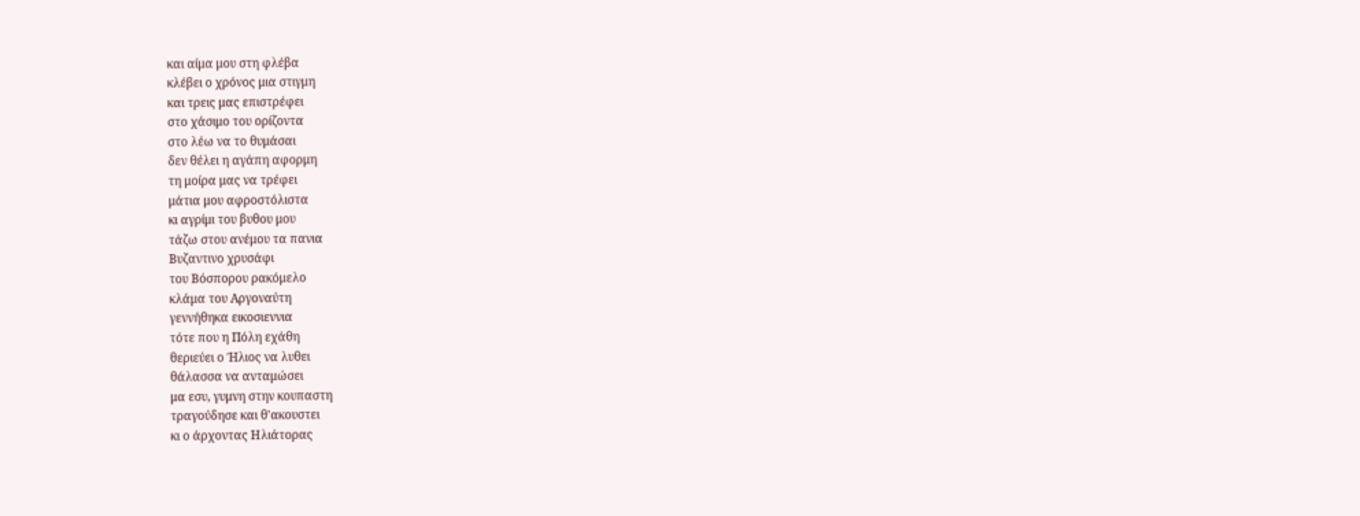και αίμα μου στη φλέβα
κλέβει ο χρόνος μια στιγμη
και τρεις μας επιστρέφει
στο χάσιμο του ορίζοντα
στο λέω να το θυμάσαι
δεν θέλει η αγάπη αφορμη
τη μοίρα μας να τρέφει
μάτια μου αφροστόλιστα
κι αγρίμι του βυθου μου
τάζω στου ανέμου τα πανια
Βυζαντινο χρυσάφι
του Βόσπορου ρακόμελο
κλάμα του Αργοναύτη
γεννήθηκα εικοσιεννια
τότε που η Πόλη εχάθη
θεριεύει ο Ήλιος να λυθει
θάλασσα να ανταμώσει
μα εσυ, γυμνη στην κουπαστη
τραγούδησε και θ'ακουστει
κι ο άρχοντας Ηλιάτορας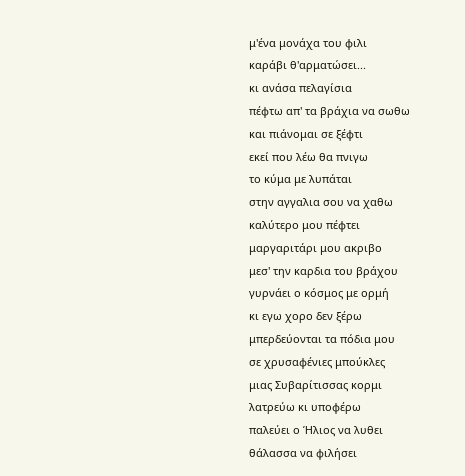μ'ένα μονάχα του φιλι
καράβι θ'αρματώσει...
κι ανάσα πελαγίσια
πέφτω απ' τα βράχια να σωθω
και πιάνομαι σε ξέφτι
εκεί που λέω θα πνιγω
το κύμα με λυπάται
στην αγγαλια σου να χαθω
καλύτερο μου πέφτει
μαργαριτάρι μου ακριβο
μεσ' την καρδια του βράχου
γυρνάει ο κόσμος με ορμή
κι εγω χορο δεν ξέρω
μπερδεύονται τα πόδια μου
σε χρυσαφένιες μπούκλες
μιας Συβαρίτισσας κορμι
λατρεύω κι υποφέρω
παλεύει ο Ήλιος να λυθει
θάλασσα να φιλήσει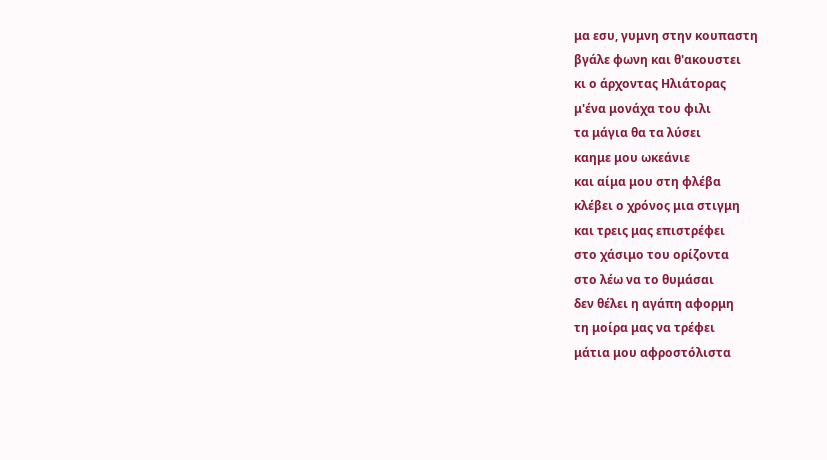μα εσυ, γυμνη στην κουπαστη
βγάλε φωνη και θ'ακουστει
κι ο άρχοντας Ηλιάτορας
μ'ένα μονάχα του φιλι
τα μάγια θα τα λύσει
καημε μου ωκεάνιε
και αίμα μου στη φλέβα
κλέβει ο χρόνος μια στιγμη
και τρεις μας επιστρέφει
στο χάσιμο του ορίζοντα
στο λέω να το θυμάσαι
δεν θέλει η αγάπη αφορμη
τη μοίρα μας να τρέφει
μάτια μου αφροστόλιστα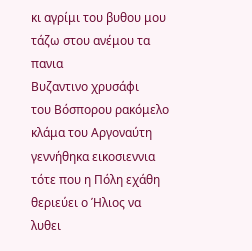κι αγρίμι του βυθου μου
τάζω στου ανέμου τα πανια
Βυζαντινο χρυσάφι
του Βόσπορου ρακόμελο
κλάμα του Αργοναύτη
γεννήθηκα εικοσιεννια
τότε που η Πόλη εχάθη
θεριεύει ο Ήλιος να λυθει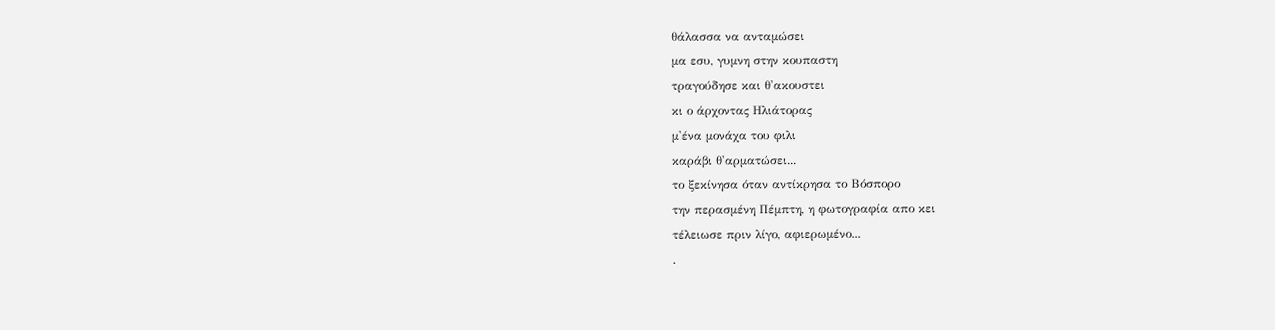θάλασσα να ανταμώσει
μα εσυ, γυμνη στην κουπαστη
τραγούδησε και θ'ακουστει
κι ο άρχοντας Ηλιάτορας
μ'ένα μονάχα του φιλι
καράβι θ'αρματώσει...
το ξεκίνησα όταν αντίκρησα το Βόσπορο
την περασμένη Πέμπτη, η φωτογραφία απο κει
τέλειωσε πριν λίγο, αφιερωμένο...
.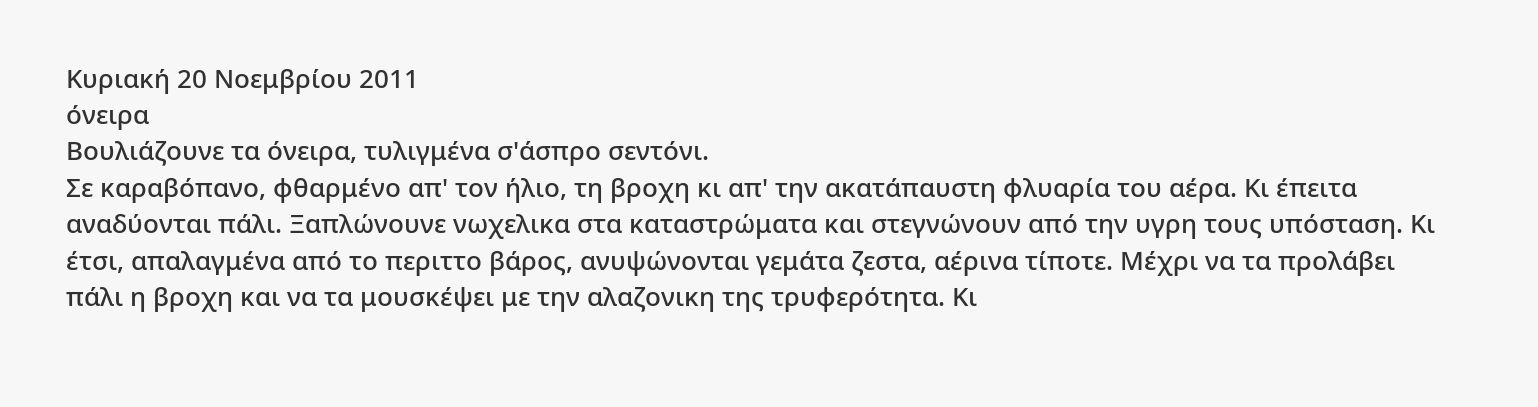Κυριακή 20 Νοεμβρίου 2011
όνειρα
Βουλιάζουνε τα όνειρα, τυλιγμένα σ'άσπρο σεντόνι.
Σε καραβόπανο, φθαρμένο απ' τον ήλιο, τη βροχη κι απ' την ακατάπαυστη φλυαρία του αέρα. Κι έπειτα αναδύονται πάλι. Ξαπλώνουνε νωχελικα στα καταστρώματα και στεγνώνουν από την υγρη τους υπόσταση. Κι έτσι, απαλαγμένα από το περιττο βάρος, ανυψώνονται γεμάτα ζεστα, αέρινα τίποτε. Μέχρι να τα προλάβει πάλι η βροχη και να τα μουσκέψει με την αλαζονικη της τρυφερότητα. Κι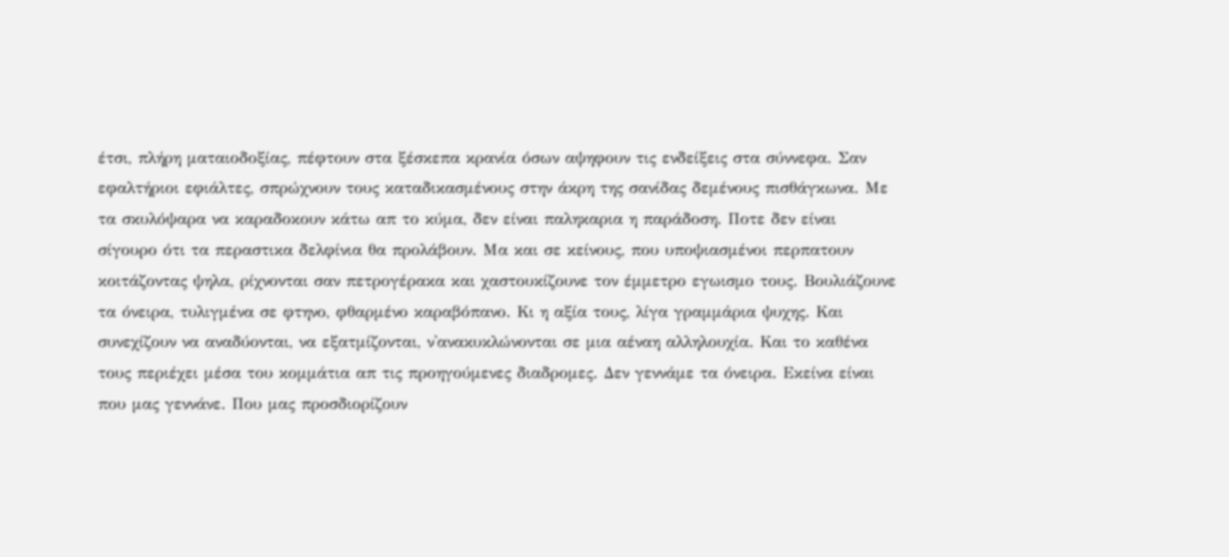έτσι, πλήρη ματαιοδοξίας, πέφτουν στα ξέσκεπα κρανία όσων αψηφουν τις ενδείξεις στα σύννεφα. Σαν εφαλτήριοι εφιάλτες, σπρώχνουν τους καταδικασμένους στην άκρη της σανίδας δεμένους πισθάγκωνα. Με τα σκυλόψαρα να καραδοκουν κάτω απ το κύμα, δεν είναι παληκαρια η παράδοση. Ποτε δεν είναι σίγουρο ότι τα περαστικα δελφίνια θα προλάβουν. Μα και σε κείνους, που υποψιασμένοι περπατουν κοιτάζοντας ψηλα, ρίχνονται σαν πετρογέρακα και χαστουκίζουνε τον έμμετρο εγωισμο τους. Βουλιάζουνε τα όνειρα, τυλιγμένα σε φτηνο, φθαρμένο καραβόπανο. Κι η αξία τους, λίγα γραμμάρια ψυχης. Και συνεχίζουν να αναδύονται, να εξατμίζονται, ν'ανακυκλώνονται σε μια αέναη αλληλουχία. Και το καθένα τους περιέχει μέσα του κομμάτια απ τις προηγούμενες διαδρομες. Δεν γεννάμε τα όνειρα. Εκείνα είναι που μας γεννάνε. Που μας προσδιορίζουν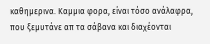καθημερινα. Καμμια φορα, είναι τόσο ανάλαφρα, που ξεμυτάνε απ τα σάβανα και διαχέονται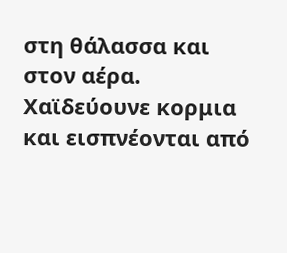στη θάλασσα και στον αέρα. Χαϊδεύουνε κορμια και εισπνέονται από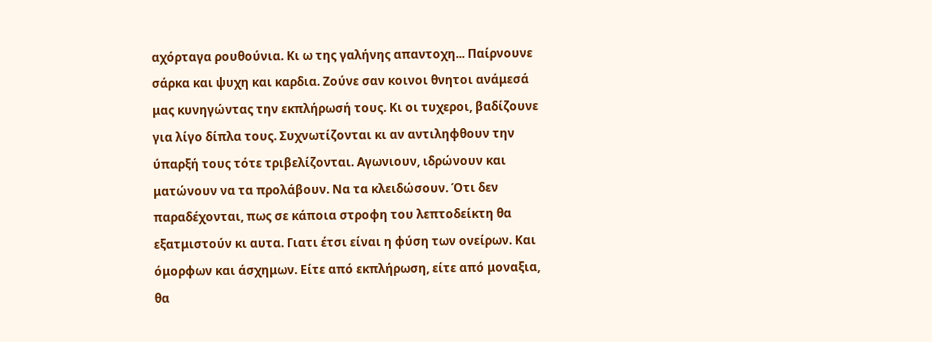αχόρταγα ρουθούνια. Κι ω της γαλήνης απαντοχη... Παίρνουνε σάρκα και ψυχη και καρδια. Ζούνε σαν κοινοι θνητοι ανάμεσά μας κυνηγώντας την εκπλήρωσή τους. Κι οι τυχεροι, βαδίζουνε για λίγο δίπλα τους. Συχνωτίζονται κι αν αντιληφθουν την ύπαρξή τους τότε τριβελίζονται. Αγωνιουν, ιδρώνουν και ματώνουν να τα προλάβουν. Να τα κλειδώσουν. Ότι δεν παραδέχονται, πως σε κάποια στροφη του λεπτοδείκτη θα εξατμιστούν κι αυτα. Γιατι έτσι είναι η φύση των ονείρων. Και όμορφων και άσχημων. Είτε από εκπλήρωση, είτε από μοναξια, θα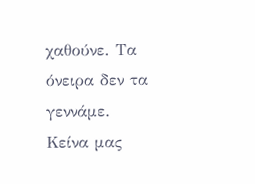χαθούνε. Τα όνειρα δεν τα γεννάμε. Κείνα μας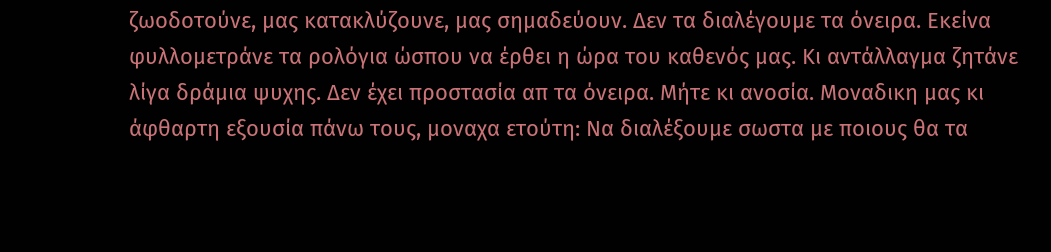ζωοδοτούνε, μας κατακλύζουνε, μας σημαδεύουν. Δεν τα διαλέγουμε τα όνειρα. Εκείνα φυλλομετράνε τα ρολόγια ώσπου να έρθει η ώρα του καθενός μας. Κι αντάλλαγμα ζητάνε λίγα δράμια ψυχης. Δεν έχει προστασία απ τα όνειρα. Μήτε κι ανοσία. Μοναδικη μας κι άφθαρτη εξουσία πάνω τους, μοναχα ετούτη: Να διαλέξουμε σωστα με ποιους θα τα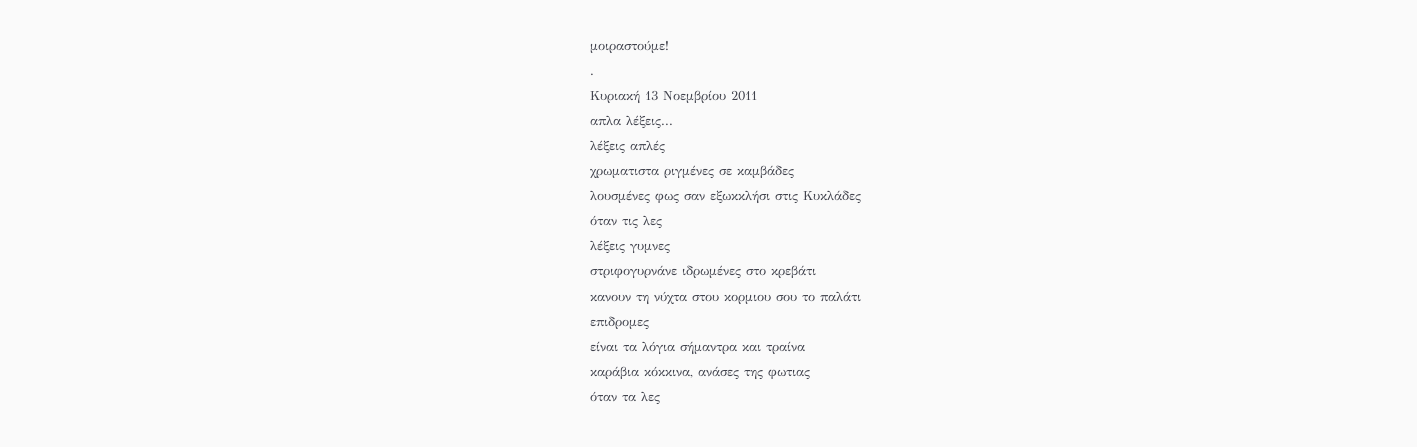μοιραστούμε!
.
Κυριακή 13 Νοεμβρίου 2011
απλα λέξεις...
λέξεις απλές
χρωματιστα ριγμένες σε καμβάδες
λουσμένες φως σαν εξωκκλήσι στις Κυκλάδες
όταν τις λες
λέξεις γυμνες
στριφογυρνάνε ιδρωμένες στο κρεβάτι
κανουν τη νύχτα στου κορμιου σου το παλάτι
επιδρομες
είναι τα λόγια σήμαντρα και τραίνα
καράβια κόκκινα, ανάσες της φωτιας
όταν τα λες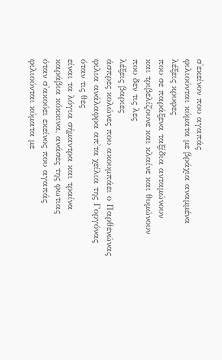σ'εκείνον που αγαπάς
φιλιούνται κύματα με βράχια αναμμένα
λέξεις κρυφες
που σε παράξενα ταξίδια ανταμώνουν
και τριβελίζουνε και κλαίνε και θυμώνουν
που δεν τις λες
λέξεις βαριες
άσπρες κολώνες που ακουμπάει ο Παρθενώνας
φιλια ανάλαφρα απ'τα χείλια της Γοργόνας
όταν τις θες
είναι τα λόγια σήμαντρα και τραίνα
καράβια κόκκινα, ανάσες της φωτιας
όταν σ'ακούει εκείνος που αγαπάς
φιλιούνται κύματα με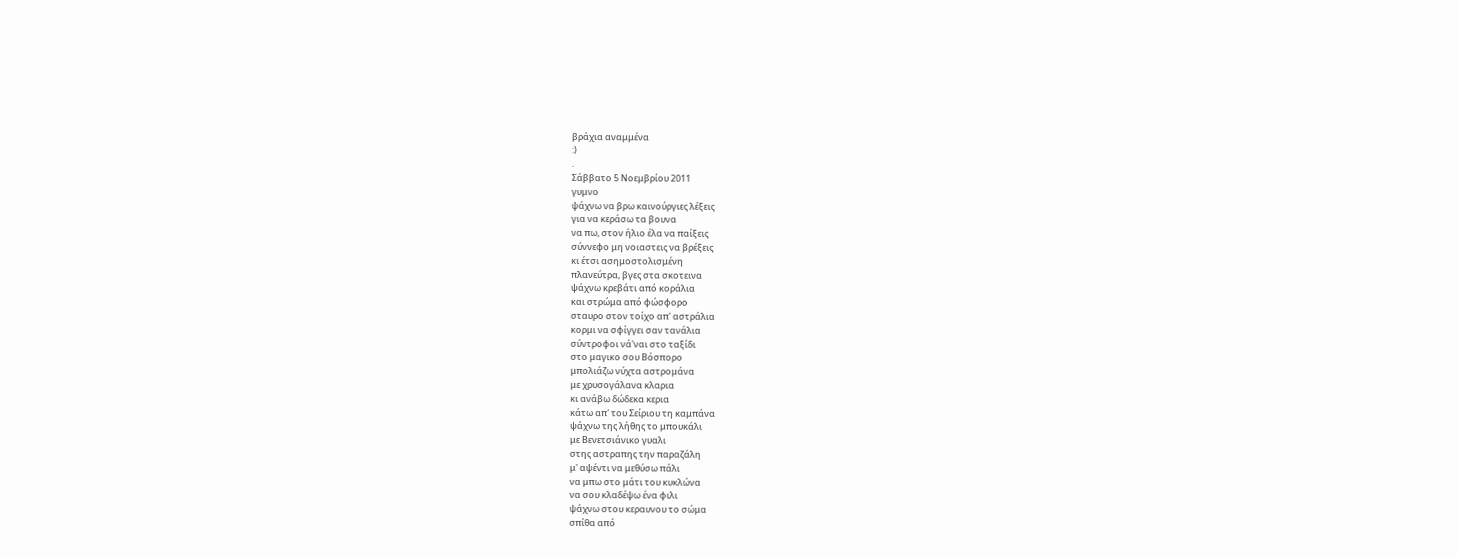βράχια αναμμένα
:)
.
Σάββατο 5 Νοεμβρίου 2011
γυμνο
ψάχνω να βρω καινούργιες λέξεις
για να κεράσω τα βουνα
να πω, στον ήλιο έλα να παίξεις
σύννεφο μη νοιαστεις να βρέξεις
κι έτσι ασημοστολισμένη
πλανεύτρα, βγες στα σκοτεινα
ψάχνω κρεβάτι από κοράλια
και στρώμα από φώσφορο
σταυρο στον τοίχο απ' αστράλια
κορμι να σφίγγει σαν τανάλια
σύντροφοι νά'ναι στο ταξίδι
στο μαγικο σου Βόσπορο
μπολιάζω νύχτα αστρομάνα
με χρυσογάλανα κλαρια
κι ανάβω δώδεκα κερια
κάτω απ' του Σείριου τη καμπάνα
ψάχνω της λήθης το μπουκάλι
με Βενετσιάνικο γυαλι
στης αστραπης την παραζάλη
μ' αψέντι να μεθύσω πάλι
να μπω στο μάτι του κυκλώνα
να σου κλαδέψω ένα φιλι
ψάχνω στου κεραυνου το σώμα
σπίθα από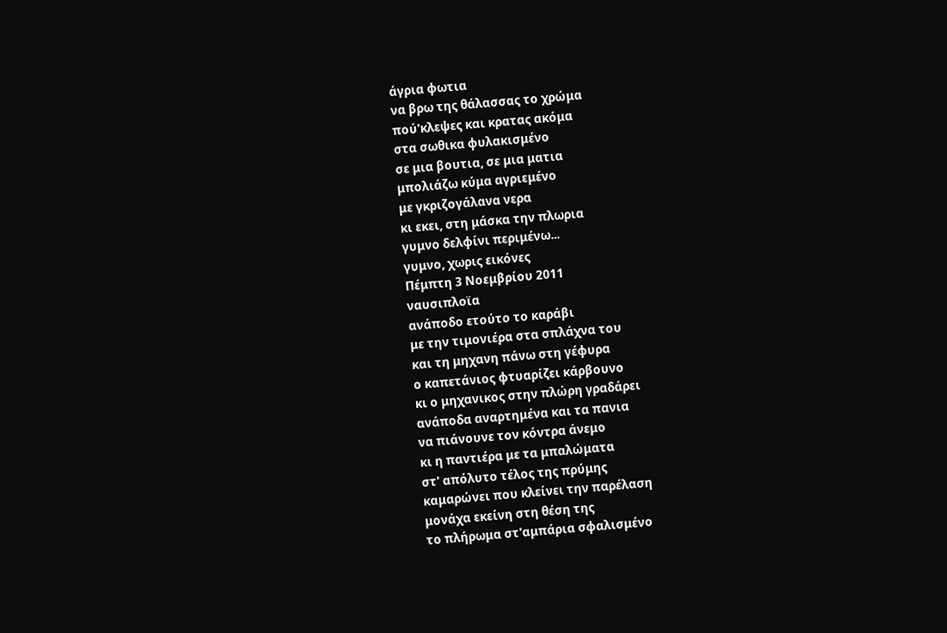άγρια φωτια
να βρω της θάλασσας το χρώμα
πού'κλεψες και κρατας ακόμα
στα σωθικα φυλακισμένο
σε μια βουτια, σε μια ματια
μπολιάζω κύμα αγριεμένο
με γκριζογάλανα νερα
κι εκει, στη μάσκα την πλωρια
γυμνο δελφίνι περιμένω...
γυμνο, χωρις εικόνες
Πέμπτη 3 Νοεμβρίου 2011
ναυσιπλοϊα
ανάποδο ετούτο το καράβι
με την τιμονιέρα στα σπλάχνα του
και τη μηχανη πάνω στη γέφυρα
ο καπετάνιος φτυαρίζει κάρβουνο
κι ο μηχανικος στην πλώρη γραδάρει
ανάποδα αναρτημένα και τα πανια
να πιάνουνε τον κόντρα άνεμο
κι η παντιέρα με τα μπαλώματα
στ' απόλυτο τέλος της πρύμης
καμαρώνει που κλείνει την παρέλαση
μονάχα εκείνη στη θέση της
το πλήρωμα στ'αμπάρια σφαλισμένο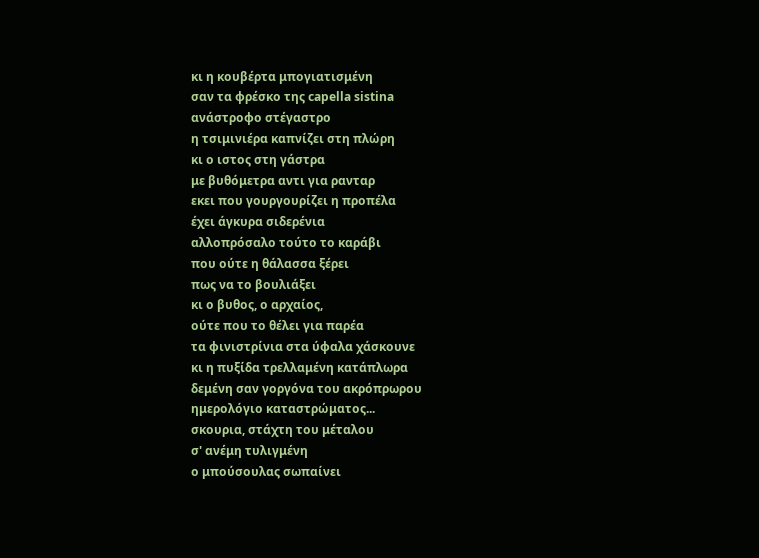κι η κουβέρτα μπογιατισμένη
σαν τα φρέσκο της capella sistina
ανάστροφο στέγαστρο
η τσιμινιέρα καπνίζει στη πλώρη
κι ο ιστος στη γάστρα
με βυθόμετρα αντι για ρανταρ
εκει που γουργουρίζει η προπέλα
έχει άγκυρα σιδερένια
αλλοπρόσαλο τούτο το καράβι
που ούτε η θάλασσα ξέρει
πως να το βουλιάξει
κι ο βυθος, ο αρχαίος,
ούτε που το θέλει για παρέα
τα φινιστρίνια στα ύφαλα χάσκουνε
κι η πυξίδα τρελλαμένη κατάπλωρα
δεμένη σαν γοργόνα του ακρόπρωρου
ημερολόγιο καταστρώματος...
σκουρια, στάχτη του μέταλου
σ' ανέμη τυλιγμένη
ο μπούσουλας σωπαίνει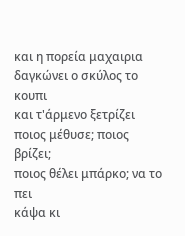και η πορεία μαχαιρια
δαγκώνει ο σκύλος το κουπι
και τ'άρμενο ξετρίζει
ποιος μέθυσε; ποιος βρίζει;
ποιος θέλει μπάρκο; να το πει
κάψα κι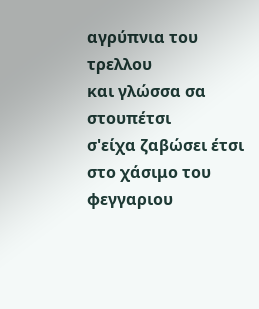αγρύπνια του τρελλου
και γλώσσα σα στουπέτσι
σ'είχα ζαβώσει έτσι
στο χάσιμο του φεγγαριου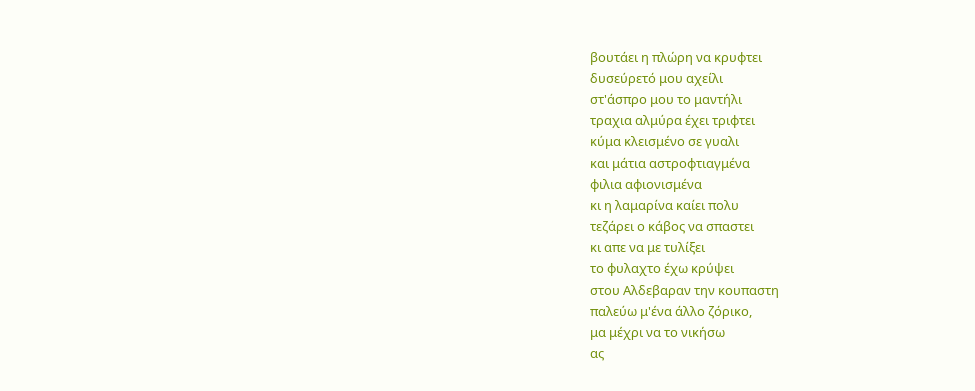βουτάει η πλώρη να κρυφτει
δυσεύρετό μου αχείλι
στ'άσπρο μου το μαντήλι
τραχια αλμύρα έχει τριφτει
κύμα κλεισμένο σε γυαλι
και μάτια αστροφτιαγμένα
φιλια αφιονισμένα
κι η λαμαρίνα καίει πολυ
τεζάρει ο κάβος να σπαστει
κι απε να με τυλίξει
το φυλαχτο έχω κρύψει
στου Αλδεβαραν την κουπαστη
παλεύω μ'ένα άλλο ζόρικο,
μα μέχρι να το νικήσω
ας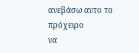ανεβάσω αυτο το πρόχειρο
να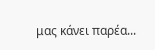μας κάνει παρέα...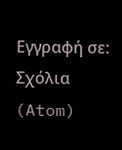Εγγραφή σε:
Σχόλια (Atom)